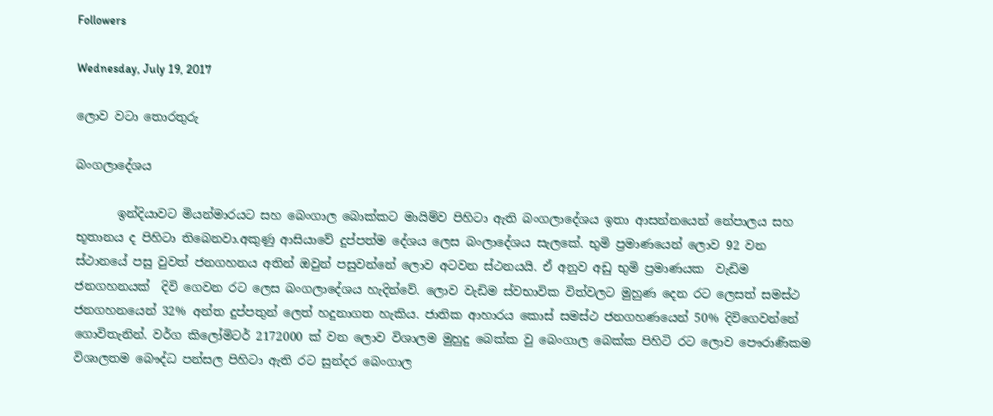Followers

Wednesday, July 19, 2017

ලොව වටා තොරතුරු

බංගලාදේශය

       ඉන්දියාවට මියන්මාරයට සහ බෙංගාල බොක්කට මායිම්ව පිහිටා ඇති බංගලාදේශය ඉතා ආසන්නයෙන් නේපාලය සහ භූතානය ද පිහිටා තිබෙනවා.අකුණු ආසියාවේ දුප්පත්ම දේශය ලෙස බංලාදේශය සැලකේ. භුමි ප්‍රමාණයෙන් ලොව 92 වන ස්ථානයේ පසු වුවත් ජනගහනය අතින් ඔවුන් පසුවන්නේ ලොව අටවන ස්ථනයයි. ඒ අනුව අඩු භුමි ප්‍රමාණයක  වැඩිම ජනගහනයක්  දිවි ගෙවන රට ලෙස බංගලාදේශය හැදින්වේ. ලොව වැඩිම ස්වභාවික විත්වලට මුහුණ දෙන රට ලෙසත් සමස්ථ ජනගහනයෙන් 32% අන්ත දුප්පතුන් ලෙත් හදුනාගත හැකිය. ජාතික ආහාරය කොස් සමස්ථ ජනගහණයෙන් 50% දිවිගෙවන්නේ ගොවිතැනින්. වර්ග කිලෝමිටර් 2172000 ක් වන ලොව විශාලම මුහුදු බෙක්ක වු බෙංගාල බෙක්ක පිහිටි රට ලොව පෞරාණිකම විශාලතම බෞද්ධ පන්සල පිහිටා ඇති රට සුන්දර බෙංගාල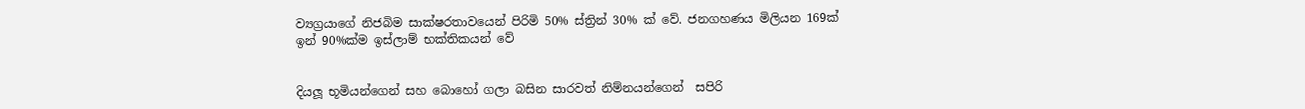ව්‍යග්‍රයාගේ නිජබිම සාක්ෂරතාවයෙන් පිරිමි 50% ස්ත්‍රින් 30% ක් වේ. ජනගහණය මිලියන 169ක් ඉන් 90%ක්ම ඉස්ලාම් භක්තිකයන් වේ


දියලූ භූමියන්ගෙන් සහ බොහෝ ගලා බසින සාරවත් නිම්නයන්ගෙන්  සපිරි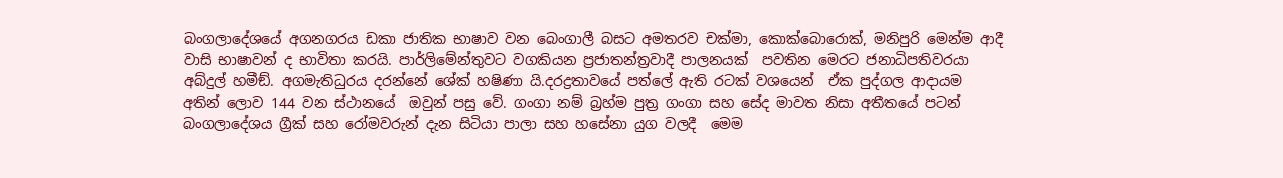බංගලාදේශයේ අගනගරය ඩකා ජාතික භාෂාව වන බෙංගාලී බසට අමතරව චක්මා, කොක්බොරොක්, මනිපුරි මෙන්ම ආදී වාසි භාෂාවන් ද භාවිතා කරයි. පාර්ලිමේන්තුවට වගකියන ප්‍රජාතන්ත්‍රවාදී පාලනයක්  පවතින මෙරට ජනාධිපතිවරයා අබ්දුල් හමීඞ්. අගමැතිධුරය දරන්නේ ශේක් හෂිණා යි.දරද්‍රතාවයේ පත්ලේ ඇති රටක් වශයෙන්  ඒක පුද්ගල ආදායම අතින් ලොව 144 වන ස්ථානයේ  ඔවුන් පසු වේ. ගංගා නම් බ්‍රහ්ම පුත්‍ර ගංගා සහ සේද මාවත නිසා අතීතයේ පටන් බංගලාදේශය ග්‍රීක් සහ රෝමවරුන් දැන සිටියා පාලා සහ හසේනා යුග වලදී  මෙම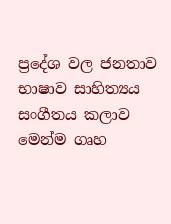ප්‍රදේශ වල ජනතාව භාෂාව සාහිත්‍යය සංගීතය කලාව මෙන්ම ගෘහ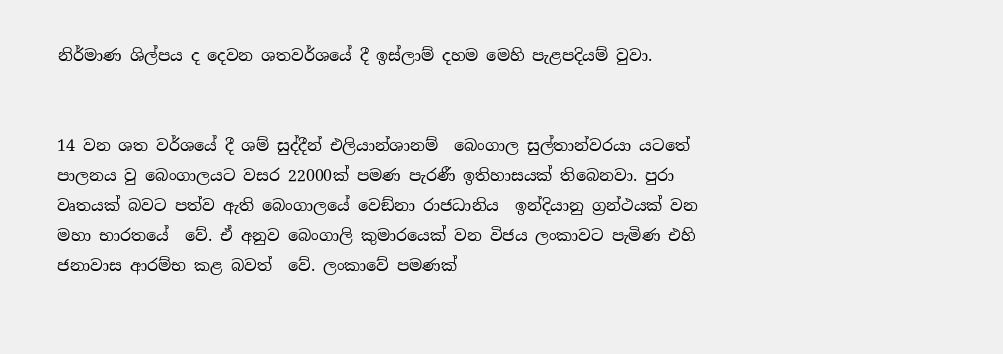නිර්මාණ ශිල්පය ද දෙවන ශතවර්ශයේ දී ඉස්ලාම් දහම මෙහි පැළපදියම් වුවා.


14 වන ශත වර්ශයේ දී ශම් සුද්දීන් එලියාන්ශානම්  බෙංගාල සුල්තාන්වරයා යටතේ පාලනය වු බෙංගාලයට වසර 22000ක් පමණ පැරණී ඉතිහාසයක් තිබෙනවා. පුරා වෘතයක් බවට පත්ව ඇති බෙංගාලයේ වෙඞ්නා රාජධානිය  ඉන්දියානු ග්‍රන්ථයක් වන මහා භාරතයේ  වේ. ඒ අනුව බෙංගාලි කුමාරයෙක් වන විජය ලංකාවට පැමිණ එහි ජනාවාස ආරම්භ කළ බවත්  වේ. ලංකාවේ පමණක්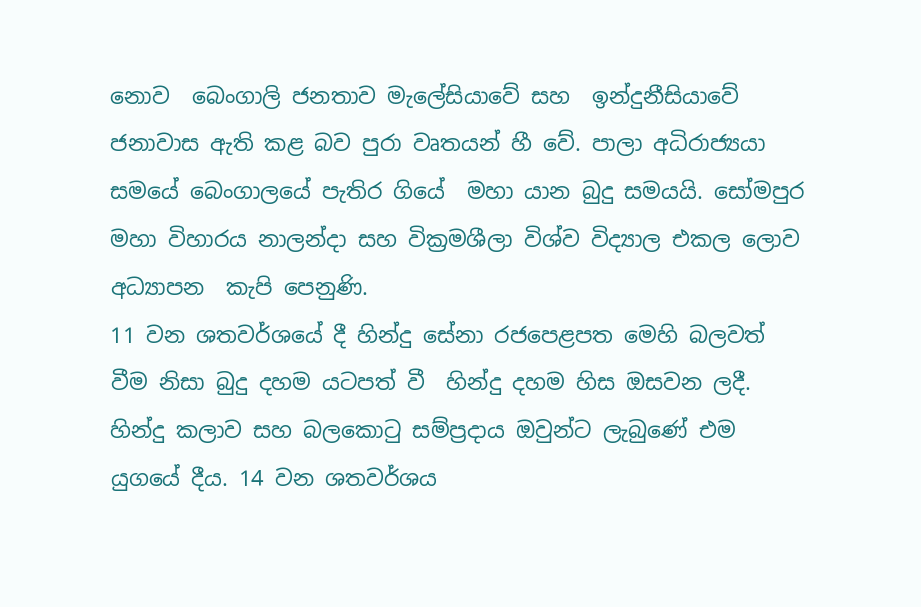නොව  බෙංගාලි ජනතාව මැලේසියාවේ සහ  ඉන්දුනීසියාවේ ජනාවාස ඇති කළ බව පුරා වෘතයන් හී වේ. පාලා අධිරාජ්‍යයා සමයේ බෙංගාලයේ පැතිර ගියේ  මහා යාන බුදු සමයයි. සෝමපුර මහා විහාරය නාලන්දා සහ වික්‍රමශීලා විශ්ව විද්‍යාල එකල ලොව අධ්‍යාපන  කැපි පෙනුණි.
11 වන ශතවර්ශයේ දී හින්දු සේනා රජපෙළපත මෙහි බලවත් වීම නිසා බුදු දහම යටපත් වී  හින්දු දහම හිස ඔසවන ලදී. හින්දු කලාව සහ බලකොටු සම්ප්‍රදාය ඔවුන්ට ලැබුණේ එම යුගයේ දීය. 14 වන ශතවර්ශය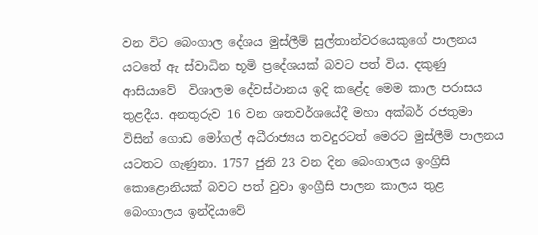වන විට බෙංගාල දේශය මුස්ලීම් සුල්තාන්වරයෙකුගේ පාලනය යටතේ ඇ ස්වාධින භූමි ප්‍රදේශයක් බවට පත් විය. දකුණු ආසියාවේ  විශාලම දේවස්ථානය ඉදි කළේද මෙම කාල පරාසය තුළදීය. අනතුරුව 16 වන ශතවර්ශයේදී මහා අක්බර් රජතුමා විසින් ගොඩ මෝගල් අධීරාජ්‍යය තවදුරටත් මෙරට මුස්ලීම් පාලනය යටතට ගැණුනා. 1757 ජුනි 23 වන දින බෙංගාලය ඉංග්‍රිසි කොළොනියක් බවට පත් වුවා ඉංග්‍රීසි පාලන කාලය තුළ බෙංගාලය ඉන්දියාවේ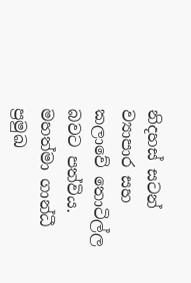නිදහස් සටන් ව්‍යාපාර සහ කලාවේ තොටිල්ල බවට පත්විය. මහත්මා ගාන්ධී ප්‍රමුඛ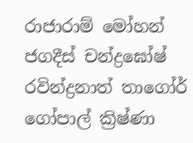රාජාරාම් මෝහන් ජගදීස් චන්ද්‍රඝෝෂ් රවින්ද්‍රනාත් තාගෝර් ගෝපාල් ක්‍රිෂ්ණා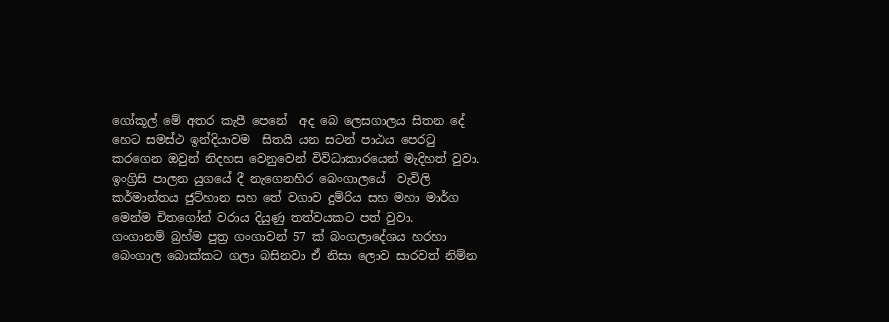ගෝකූල් මේ අතර කැපී පෙනේ  අද බෙ ලෙසගාලය සිතන දේ  හෙට සමස්ථ ඉන්දියාවම  සිතයි යන සටන් පාඨය පෙරටු කරගෙන ඔවුන් නිදහස වෙනුවෙන් විවිධාකාරයෙන් මැදිහත් වුවා. ඉංග්‍රිසි පාලන යුගයේ දී නැගෙනහිර බෙංගාලයේ  වැවිලි කර්මාන්තය ජුට්හාන සහ තේ වගාව දුම්රිය සහ මහා මාර්ග මෙන්ම චිතගෝන් වරාය දියුණු තත්වයකට පත් වුවා.
ගංගානම් බ්‍රහ්ම පුත්‍ර ගංගාවන් 57 ක් බංගලාදේශය හරහා බෙංගාල බොක්කට ගලා බසිනවා ඒ නිසා ලොව සාරවත් නිම්න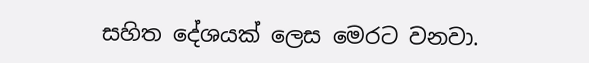සහිත දේශයක් ලෙස මෙරට වනවා.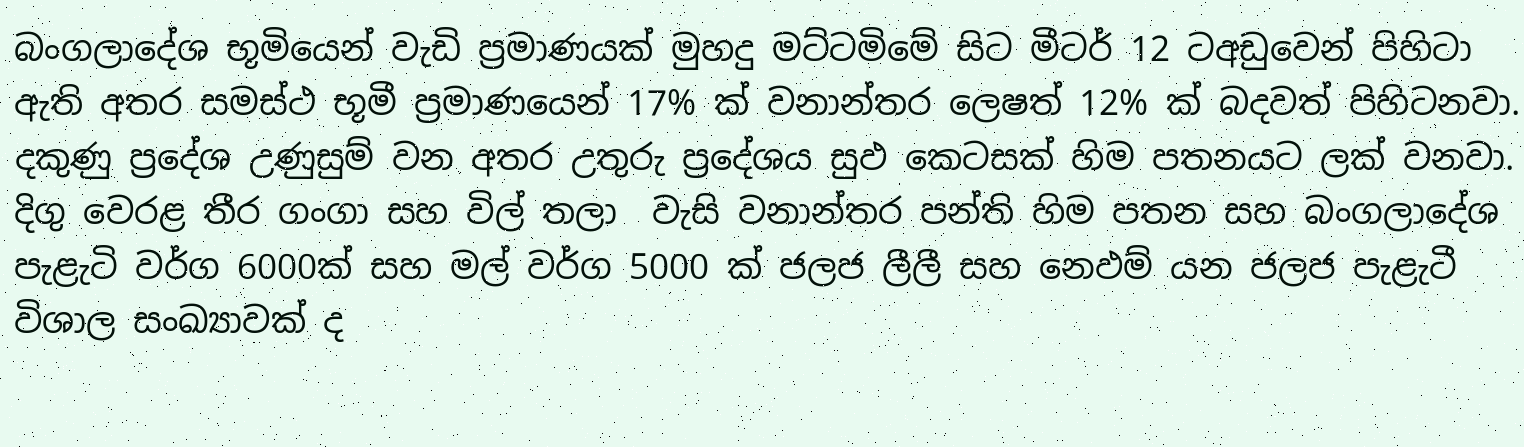බංගලාදේශ භූමියෙන් වැඩි ප්‍රමාණයක් මුහදු මට්ටමිමේ සිට මීටර් 12 ටඅඩුවෙන් පිහිටා ඇති අතර සමස්ථ භූමී ප්‍රමාණයෙන් 17% ක් වනාන්තර ලෙෂත් 12% ක් බදවත් පිහිටනවා. දකුණු ප්‍රදේශ උණුසුම් වන අතර උතුරු ප්‍රදේශය සුඵ කෙටසක් හිම පතනයට ලක් වනවා. දිගු වෙරළ තීර ගංගා සහ විල් තලා  වැසි වනාන්තර පන්ති හිම පතන සහ බංගලාදේශ පැළැටි වර්ග 6000ක් සහ මල් වර්ග 5000 ක් ජලජ ලීලී සහ නෙඵම් යන ජලජ පැළැටී විශාල සංඛ්‍යාවක් ද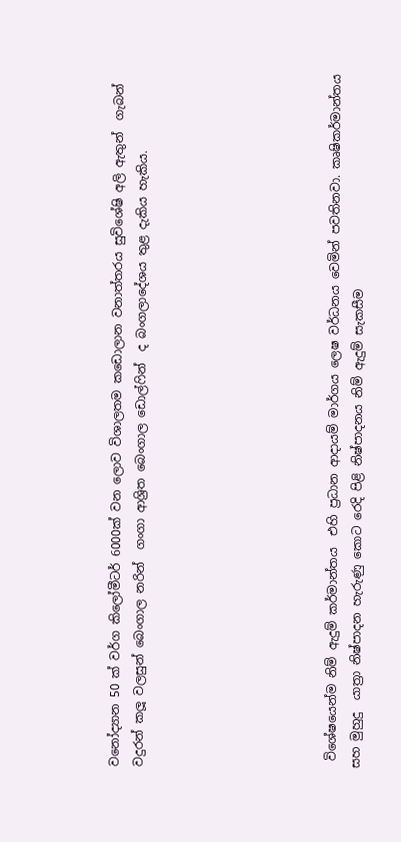වනෝද්‍යාන 50 ක් වර්ග කිලෝමීටර් 6000ක් වන ලොව විශාලතම කඩොලාන වනාත්තරය සුවිශේෂි අලි ඇතුන්  ගැබන් වදුරන් කලූ වලසුන් බෙංගාල නරින්  ගංගා ආශ්‍රිත බෙංගාල ඩොල්ෆින්  ද බංගලාදේශය තුළ දැකිය හැකිය.







 විශේෂයෙන්ම නිම් ඇදුම් කර්මාන්තය  එහි ප්‍රධාන ආදායම් මාර්ගය ලෙෂ වර්ධනය වෙමින් පවතිනවා. කෘෂිකර්මාන්තය සහ මුහුදු  යාත්‍රා නිෂ්පාදන හැරුණු කොට රෙදි පිළි නිෂ්පාදනය නිම් ඇදුම් සැකසීම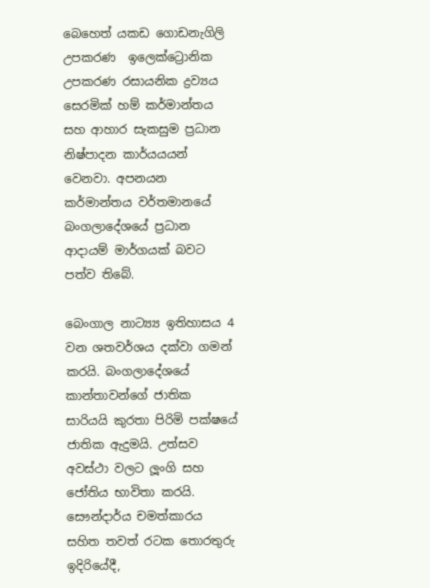බෙහෙත් යකඩ ගොඩනැගිලි උපකරණ  ඉලෙක්ට්‍රොනික උපකරණ රසායනික ද්‍රව්‍යය සෙරමික් හම් කර්මාන්තය සහ ආහාර සැකසුම ප්‍රධාන නිෂ්පාදන කාර්යයයන් වෙනවා. අපනයන කර්මාන්තය වර්තමානයේ බංගලාදේශයේ ප්‍රධාන ආදායම් මාර්ගයක් බවට පත්ව තිබේ.

බෙංගාල නාට්‍ය්‍ය ඉතිහාසය 4 වන ශතවර්ශය දක්වා ගමන් කරයි. බංගලාදේශයේ කාන්තාවන්ගේ ජාතික සාරියයි කුරතා පිරිමි පක්ෂයේ ජාතික ඇදුමයි. උත්සව අවස්ථා වලට ලූංගි සහ ජෝතිය භාවිතා කරයි.
සෞන්දාර්ය චමත්කාරය සහිත තවත් රටක තොරතුරු ඉදිරියේදී,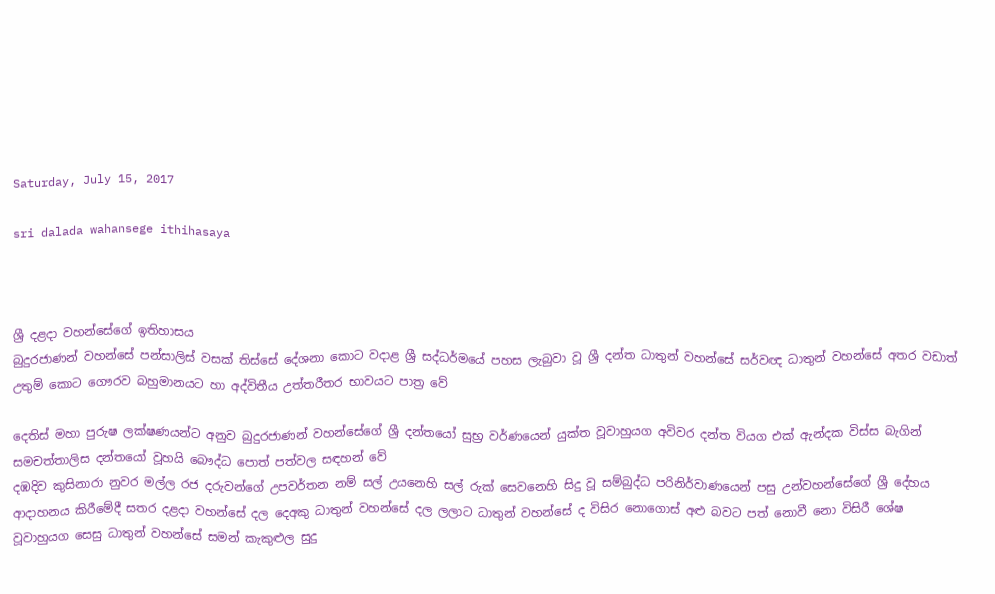Saturday, July 15, 2017

sri dalada wahansege ithihasaya



ශ්‍රී දළදා වහන්සේගේ ඉතිහාසය
බුදුරජාණන් වහන්සේ පන්සාලිස් වසක් තිස්සේ දේශනා කොට වදාළ ශ්‍රී සද්ධර්මයේ පහස ලැබුවා වූ ශ්‍රී දන්ත ධාතුන් වහන්සේ සර්වඥ ධාතුන් වහන්සේ අතර වඩාත් උතුම් කොට ගෞරව බහුමානයට හා අද්විතීය උත්තරීතර භාවයට පාත්‍ර වේ

දෙතිස් මහා පුරුෂ ලක්ෂණයන්ට අනුව බුදුරජාණන් වහන්සේගේ ශ්‍රී දන්තයෝ සුභ්‍ර වර්ණයෙන් යුක්ත වූවාහුයග අවිවර දන්ත වියග එක් ඇන්දක විස්ස බැගින් සමචත්තාලිස දන්තයෝ වූහයි බෞද්ධ පොත් පත්වල සඳහන් වේ
දඹදිව කුසිනාරා නුවර මල්ල රජ දරුවන්ගේ උපවර්තන නම් සල් උයනෙහි සල් රුක් සෙවනෙහි සිදු වූ සම්බුද්ධ පරිනිර්වාණයෙන් පසු උන්වහන්සේගේ ශ්‍රී දේහය ආදාහනය කිරීමේදී සතර දළදා වහන්සේ දල දෙඅකු ධාතුන් වහන්සේ දල ලලාට ධාතුන් වහන්සේ ද විසිර නොගොස් අළු බවට පත් නොවී නො විසිරී ශේෂ වූවාහුයග සෙසු ධාතුන් වහන්සේ සමන් කැකුළුල සුදු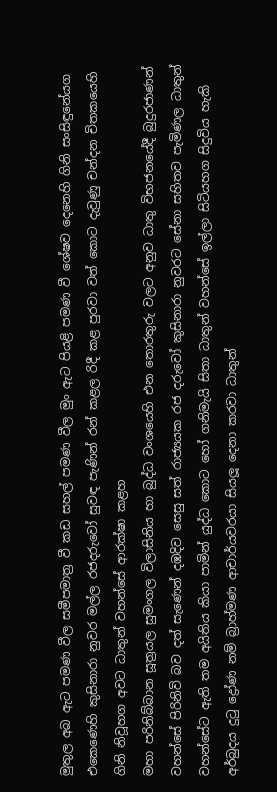මුතුල අබ ඇට පමණ වීල සමීපමාත්‍ර වී කඩ සහල් පමණ වීල මුං ඇට පියළි පමණ වී ශේෂව දෙනෙහි ගිනි සංසිඳුනේයග එකෙණෙහි කුසිනාරා නුවර මල්ල රජදරුවෝ සුවඳ පැණින් රන් කළල රිදී කළ පුරවා වත් කොට දැවුණු චන්දන චිතකයෙහි ගිනි නිවූහග අවට ධාතුන් වහන්සේ ආරක්ෂා කළහ
මහා පරිනිබ්බාන සූත්‍රයල සුමංගල විලාසිනිය හා බුද්ධ වංශයෙහි එන තොරතුරු වලට අනුව ධාතු විභජනයේදී බුදුරජාණන් වහන්සේ පිරිනිවි බව දත් සැණෙන් දඹදිව සෙසු සත් රාජ්‍යයක රජ දරුවෝ කුසිනාරා නුවරට සේනා සහිතව පැමිණල ධාතුන් වහන්සේට ඇති තම අයිතිය කියා පාමින් යුද්ධ කොට හෝ ගනිමැයි සිතා ධාතුන් වහන්සේ ඉල්ලා සිටියහග සිදුවිය හැකි අර්බුදය දුටු ද්‍රෝණ නම් බ්‍රාහ්මණ ආචාර්යවරයා සියලූ දෙනා කරවා ධාතුන්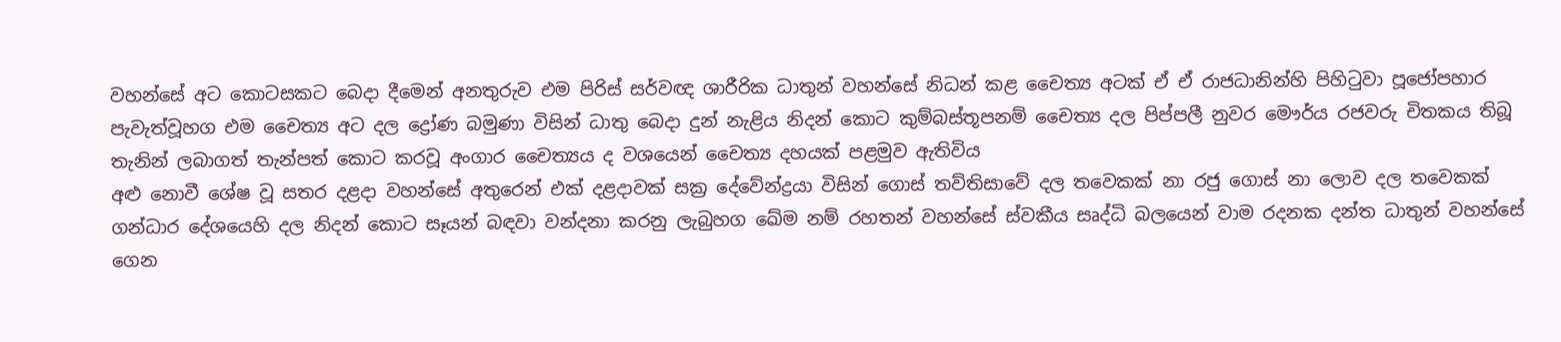වහන්සේ අට කොටසකට බෙදා දීමෙන් අනතුරුව එම පිරිස් සර්වඥ ශාරීරික ධාතුන් වහන්සේ නිධන් කළ චෛත්‍ය අටක් ඒ ඒ රාජධානින්හි පිහිටුවා පූජෝපහාර පැවැත්වූහග එම චෛත්‍ය අට දල ද්‍රෝණ බමුණා විසින් ධාතු බෙදා දුන් නැළිය නිදන් කොට කුම්බස්තූපනම් චෛත්‍ය දල පිප්පලී නුවර මෞර්ය රජවරු චිතකය තිබූ තැනින් ලබාගත් තැන්පත් කොට කරවූ අංගාර චෛත්‍යය ද වශයෙන් චෛත්‍ය දහයක් පළමුව ඇතිවිය
අළු නොවී ශේෂ වූ සතර දළදා වහන්සේ අතුරෙන් එක් දළදාවක් සක්‍ර දේවේන්ද්‍රයා විසින් ගොස් තව්තිසාවේ දල තවෙකක් නා රජු ගොස් නා ලොව දල තවෙකක් ගන්ධාර දේශයෙහි දල නිදන් කොට සෑයන් බඳවා වන්දනා කරනු ලැබුහග ඛේම නම් රහතන් වහන්සේ ස්වකීය සෘද්ධි බලයෙන් වාම රදනක දන්ත ධාතුන් වහන්සේ ගෙන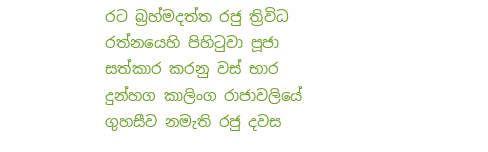රට බ්‍රහ්මදත්ත රජු ත්‍රිවිධ රත්නයෙහි පිහිටුවා පූජා සත්කාර කරනු වස් භාර දුන්හග කාලිංග රාජාවලියේ ගුහසීව නමැති රජු දවස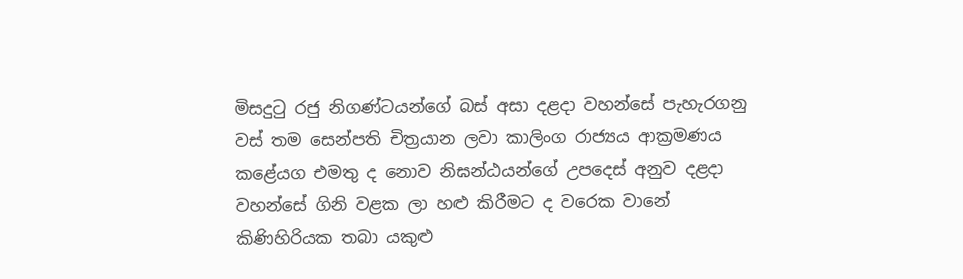මිසදුටු රජු නිගණ්ටයන්ගේ බස් අසා දළදා වහන්සේ පැහැරගනු වස් තම සෙන්පති චිත්‍රයාන ලවා කාලිංග රාජ්‍යය ආක්‍රමණය කළේයග එමතු ද නොව නිඝන්ඨයන්ගේ උපදෙස් අනුව දළදා වහන්සේ ගිනි වළක ලා හළු කිරීමට ද වරෙක වානේ කිණිහිරියක තබා යකුළු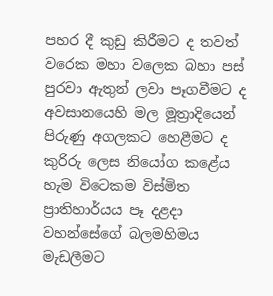පහර දී කුඩු කිරීමට ද තවත් වරෙක මහා වලෙක බහා පස් පුරවා ඇතුන් ලවා පෑගවීමට ද අවසානයෙහි මල මූත්‍රාදියෙන් පිරුණු අගලකට හෙළීමට ද කුරිරු ලෙස නියෝග කළේය
හැම විටෙකම විස්මිත ප්‍රාතිහාර්යය පෑ දළදා වහන්සේගේ බලමහිමය මැඩලීමට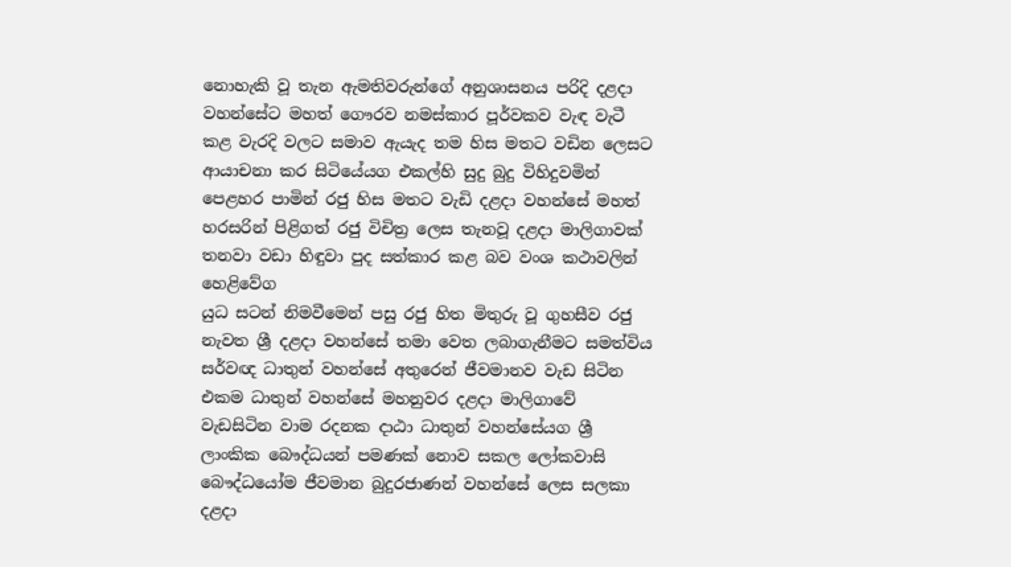නොහැකි වූ තැන ඇමතිවරුන්ගේ අනුශාසනය පරිදි දළදා වහන්සේට මහත් ගෞරව නමස්කාර පූර්වකව වැඳ වැටී කළ වැරදි වලට සමාව ඇයැද තම හිස මතට වඩින ලෙසට ආයාචනා කර සිටියේයග එකල්හි සුදු බුදු විහිදුවමින් පෙළහර පාමින් රජු හිස මතට වැඩි දළදා වහන්සේ මහත් හරසරින් පිළිගත් රජු විචිත්‍ර ලෙස තැනවූ දළදා මාලිගාවක් තනවා වඩා හිඳුවා පුද සත්කාර කළ බව වංශ කථාවලින් හෙළිවේග
යුධ සටන් නිමවීමෙන් පසු රජු හිත මිතුරු වූ ගුහසීව රජු නැවත ශ්‍රී දළදා වහන්සේ තමා වෙත ලබාගැනීමට සමත්විය
සර්වඥ ධාතුන් වහන්සේ අතුරෙන් ජීවමානව වැඩ සිටින එකම ධාතුන් වහන්සේ මහනුවර දළදා මාලිගාවේ වැඩසිටින වාම රදනක දාඨා ධාතුන් වහන්සේයග ශ්‍රී ලාංකික බෞද්ධයන් පමණක් නොව සකල ලෝකවාසි බෞද්ධයෝම ජීවමාන බුදුරජාණන් වහන්සේ ලෙස සලකා දළදා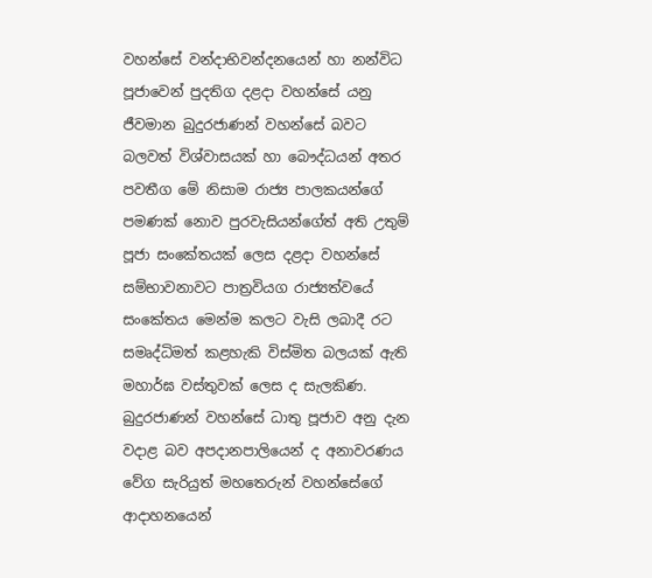වහන්සේ වන්දාභිවන්දනයෙන් හා නන්විධ පූජාවෙන් පුදතිග දළදා වහන්සේ යනු ජීවමාන බුදුරජාණන් වහන්සේ බවට බලවත් විශ්වාසයක් හා බෞද්ධයන් අතර පවතීග මේ නිසාම රාජ්‍ය පාලකයන්ගේ පමණක් නොව පුරවැසියන්ගේත් අති උතුම් පූජා සංකේතයක් ලෙස දළදා වහන්සේ සම්භාවනාවට පාත්‍රවියග රාජ්‍යත්වයේ සංකේතය මෙන්ම කලට වැසි ලබාදී රට සමෘද්ධිමත් කළහැකි විස්මිත බලයක් ඇති මහාර්ඝ වස්තුවක් ලෙස ද සැලකිණ.
බුදුරජාණන් වහන්සේ ධාතු පූජාව අනු දැන වදාළ බව අපදානපාලියෙන් ද අනාවරණය වේග සැරියුත් මහතෙරුන් වහන්සේගේ ආදාහනයෙන්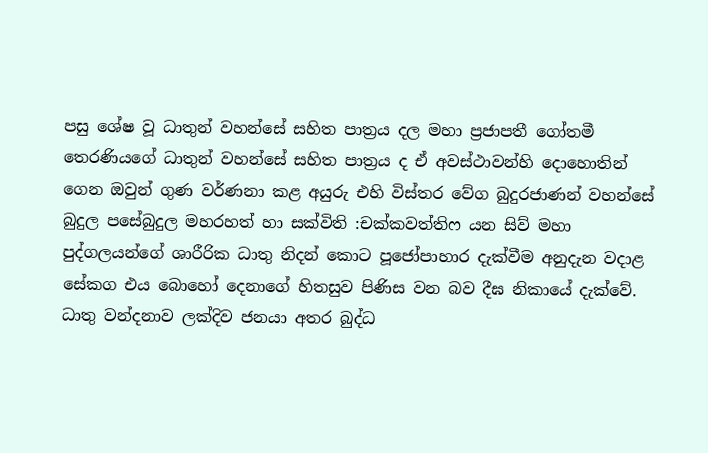පසු ශේෂ වූ ධාතුන් වහන්සේ සහිත පාත්‍රය දල මහා ප්‍රජාපතී ගෝතමී තෙරණියගේ ධාතුන් වහන්සේ සහිත පාත්‍රය ද ඒ අවස්ථාවන්හි දොහොතින් ගෙන ඔවුන් ගුණ වර්ණනා කළ අයුරු එහි විස්තර වේග බුදුරජාණන් වහන්සේ බුදුල පසේබුදුල මහරහත් හා සක්විති :චක්කවත්තිෆ යන සිව් මහා පුද්ගලයන්ගේ ශාරීරික ධාතු නිදන් කොට පූජෝපාහාර දැක්වීම අනුදැන වදාළ සේකග එය බොහෝ දෙනාගේ හිතසුව පිණිස වන බව දීඝ නිකායේ දැක්වේ.
ධාතු වන්දනාව ලක්දිව ජනයා අතර බුද්ධ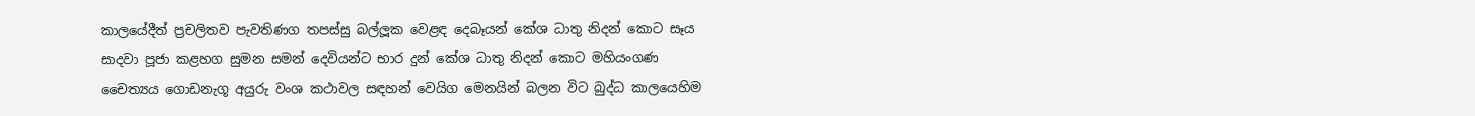කාලයේදීත් ප්‍රචලිතව පැවතිණග තපස්සු බල්ලූක වෙළඳ දෙබෑයන් කේශ ධාතු නිදන් කොට සෑය සාදවා පූජා කළහග සුමන සමන් දෙවියන්ට භාර දුන් කේශ ධාතු නිදන් කොට මහියංගණ චෛත්‍යය ගොඩනැගූ අයුරු වංශ කථාවල සඳහන් වෙයිග මෙනයින් බලන විට බුද්ධ කාලයෙහිම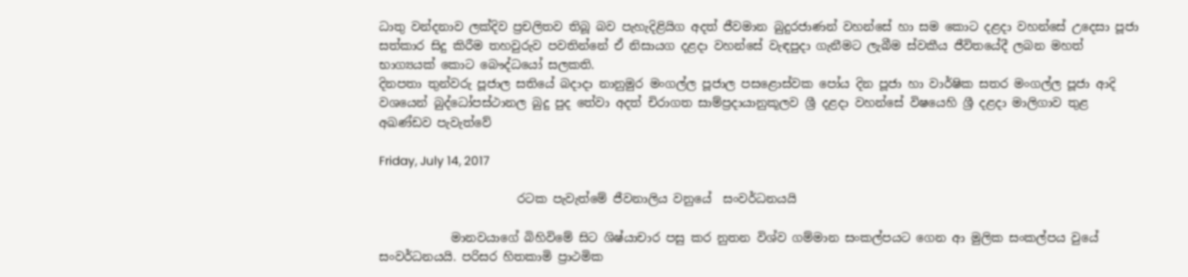ධාතු වන්දනාව ලක්දිව ප්‍රචලිතව තිබූ බව පැහැදිළියිග අදත් ජීවමාන බුදුරජාණන් වහන්සේ හා සම කොට දළදා වහන්සේ උදෙසා පූජා සත්කාර සිදු කිරීම තහවුරුව පවතින්නේ ඒ නිසායග දළදා වහන්සේ වැඳපුදා ගැනීමට ලැබීම ස්වකීය ජීවිතයේදී ලබන මහත් භාග්‍යයක් කොට බෞද්ධයෝ සලකති.
දිනපතා තුන්වරු පූජාල සතියේ බදාදා නානුමුර මංගල්ල පූජාල පසළොස්වක පෝය දින පූජා හා වාර්ෂික සතර මංගල්ල පූජා ආදි වශයෙන් බුද්ධෝපස්ථානල බුදු පුද තේවා අදත් චිරාගත සාම්ප්‍රදායානුකූලව ශ්‍රී දළදා වහන්සේ විෂයෙහි ශ්‍රී දළදා මාලිගාව තුළ අඛණ්ඩව පැවැත්වේ

Friday, July 14, 2017

                       රටක පැවැත්මේ ජීවනාලිය වනුයේ  සංවර්ධනයයි

            මානවයාගේ බිහිවිමේ සිට ශිෂ්යාචාර පසු කර නුතන විශ්ව ගම්මාන සංකල්පයට ගෙන ආ මුලික සංකල්පය වුයේ සංවර්ධනයයි. පරිසර හිතකාමි ප්‍රාථමික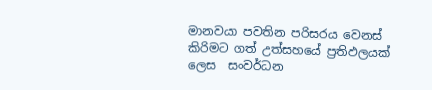මානවයා පවතින පරිසරය වෙනස් කිරිමට ගත් උත්සහයේ ප්‍රතිඵලයක් ලෙස  සංවර්ධන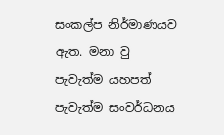සංකල්ප නිර්මාණයව ඇත. මනා වු පැවැත්ම යහපත් පැවැත්ම සංවර්ධනය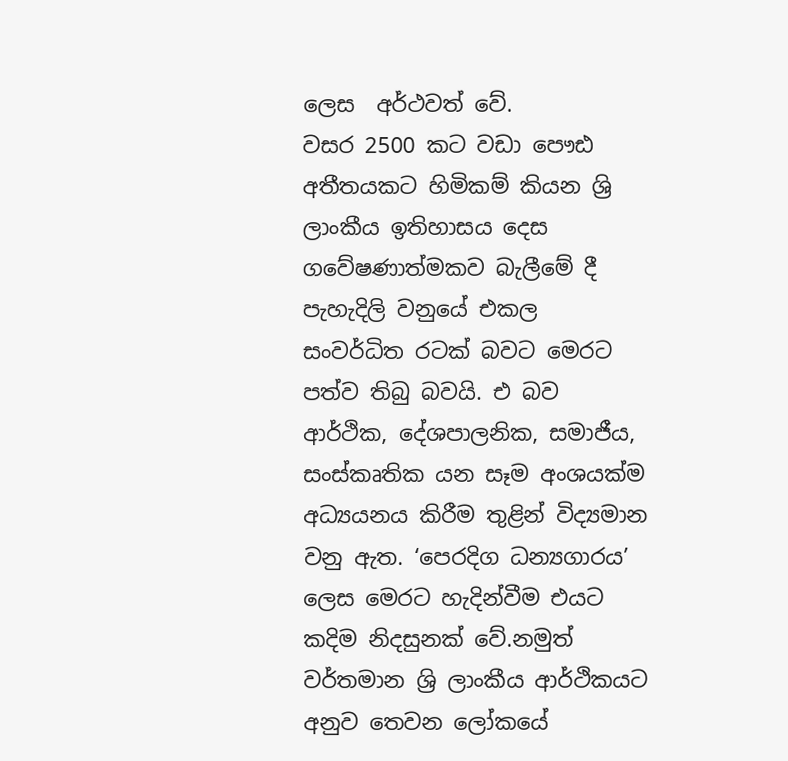ලෙස  අර්ථවත් වේ.
වසර 2500 කට වඩා පෞඪ අතීතයකට හිමිකම් කියන ශ්‍රි ලාංකීය ඉතිහාසය දෙස ගවේෂණාත්මකව බැලීමේ දී පැහැදිලි වනුයේ එකල සංවර්ධිත රටක් බවට මෙරට පත්ව තිබු බවයි. එ බව ආර්ථික, දේශපාලනික, සමාජීය, සංස්කෘතික යන සෑම අංශයක්ම අධ්‍යයනය කිරීම තුළින් විද්‍යමාන වනු ඇත. ‘පෙරදිග ධන්‍යගාරය’ ලෙස මෙරට හැදින්වීම එයට කදිම නිදසුනක් වේ.නමුත් වර්තමාන ශ්‍රි ලාංකීය ආර්ථිකයට අනුව තෙවන ලෝකයේ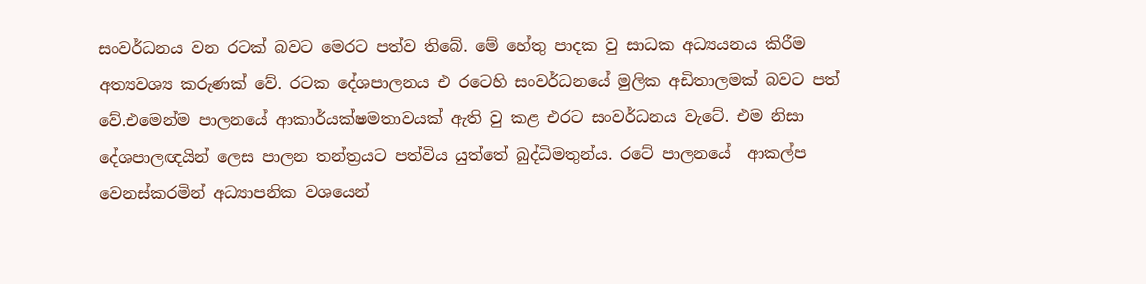සංවර්ධනය වන රටක් බවට මෙරට පත්ව තිබේ. මේ හේතු පාදක වු සාධක අධ්‍යයනය කිරීම අත්‍යවශ්‍ය කරුණක් වේ. රටක දේශපාලනය එ රටෙහි සංවර්ධනයේ මුලික අඩිතාලමක් බවට පත් වේ.එමෙන්ම පාලනයේ ආකාර්යක්ෂමතාවයක් ඇති වු කළ එරට සංවර්ධනය වැටේ. එම නිසා දේශපාලඥයින් ලෙස පාලන තන්ත්‍රයට පත්විය යුත්තේ බුද්ධිමතුන්ය. රටේ පාලනයේ  ආකල්ප වෙනස්කරමින් අධ්‍යාපනික වශයෙන්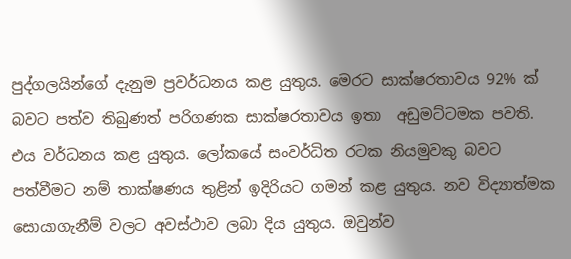පුද්ගලයින්ගේ දැනුම ප්‍රවර්ධනය කළ යුතුය. මෙරට සාක්ෂරතාවය 92% ක් බවට පත්ව තිබුණත් පරිගණක සාක්ෂරතාවය ඉතා  අඩුමට්ටමක පවති. එය වර්ධනය කළ යුතුය. ලෝකයේ සංවර්ධිත රටක නියමුවකු බවට පත්වීමට නම් තාක්ෂණය තුළින් ඉදිරියට ගමන් කළ යුතුය. නව විද්‍යාත්මක සොයාගැනීම් වලට අවස්ථාව ලබා දිය යුතුය. ඔවුන්ව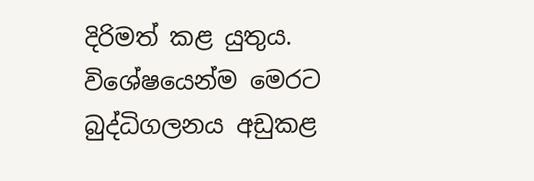දිරිමත් කළ යුතුය. විශේෂයෙන්ම මෙරට බුද්ධිගලනය අඩුකළ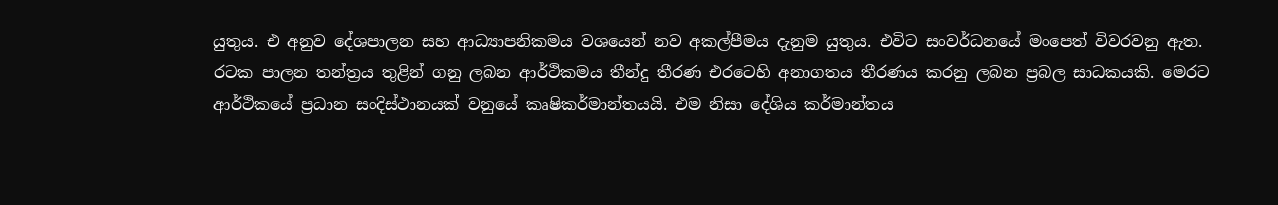යුතුය. එ අනුව දේශපාලන සහ ආධ්‍යාපනිකමය වශයෙන් නව අකල්පීමය දැනුම යුතුය. එවිට සංවර්ධනයේ මංපෙත් විවරවනු ඇත.
රටක පාලන තන්ත්‍රය තුළින් ගනු ලබන ආර්ථිකමය තීන්දු තීරණ එරටෙහි අනාගතය තීරණය කරනු ලබන ප්‍රබල සාධකයකි. මෙරට ආර්ථිකයේ ප්‍රධාන සංදිස්ථානයක් වනුයේ කෘෂිකර්මාන්තයයි. එම නිසා දේශිය කර්මාන්තය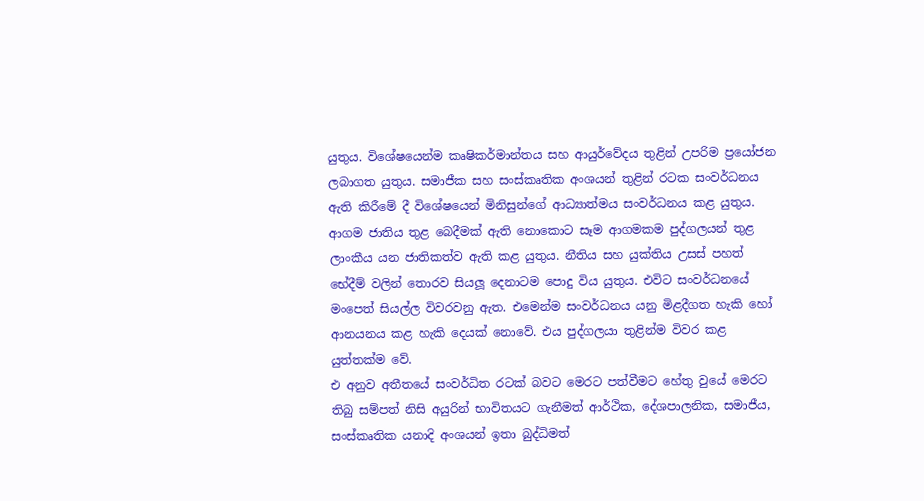යුතුය. විශේෂයෙන්ම කෘෂිකර්මාන්තය සහ ආයුර්වේදය තුළින් උපරිම ප්‍රයෝජන ලබාගත යුතුය. සමාජීක සහ සංස්කෘතික අංශයන් තුළින් රටක සංවර්ධනය ඇති කිරීමේ දී විශේෂයෙන් මිනිසුන්ගේ ආධ්‍යාත්මය සංවර්ධනය කළ යුතුය. ආගම ජාතිය තුළ බෙදීමක් ඇති නොකොට සෑම ආගමකම පුද්ගලයන් තුළ ලාංකීය යන ජාතිකත්ව ඇති කළ යුතුය. නීතිය සහ යුක්තිය උසස් පහත් භේදීම් වලින් තොරව සියලූ දෙනාටම පොදු විය යුතුය. එවිට සංවර්ධනයේ මංපෙත් සියල්ල විවරවනු ඇත. එමෙන්ම සංවර්ධනය යනු මිළදීගත හැකි හෝ ආනයනය කළ හැකි දෙයක් නොවේ. එය පුද්ගලයා තුළින්ම විවර කළ යුත්තක්ම වේ.
එ අනුව අතීතයේ සංවර්ධිත රටක් බවට මෙරට පත්වීමට හේතු වුයේ මෙරට තිබු සම්පත් නිසි අයුරින් භාවිතයට ගැනීමත් ආර්ථික, දේශපාලනික, සමාජීය, සංස්කෘතික යනාදි අංශයන් ඉතා බුද්ධිමත්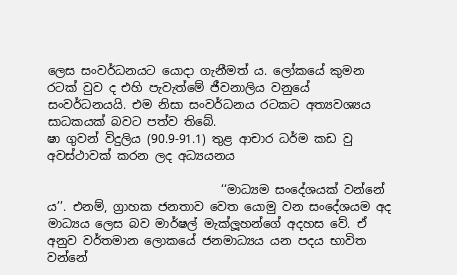ලෙස සංවර්ධනයට යොදා ගැනීමත් ය. ලෝකයේ කුමන රටක් වුව ද එහි පැවැත්මේ ජීවනාලිය වනුයේ  සංවර්ධනයයි. එම නිසා සංවර්ධනය රටකට අත්‍යවශ්‍යය  සාධකයක් බවට පත්ව තිබේ.
ෂා ගුවන් විදුලිය (90.9-91.1) තුළ ආචාර ධර්ම කඩ වු අවස්ථාවක් කරන ලද අධ්‍යයනය

                             ‘‘මාධ්‍යම සංදේශයක් වන්නේ ය’’. එනම්, ග්‍රාහක ජනතාව වෙත යොමු වන සංදේශයම අද මාධ්‍යය ලෙස බව මාර්ෂල් මැක්ලූහන්ගේ අදහස වේ. ඒ අනුව වර්තමාන ලොකයේ ජනමාධ්‍යය යන පදය භාවිත වන්නේ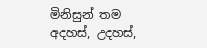මිනිසුන් තම අදහස්, උදහස්,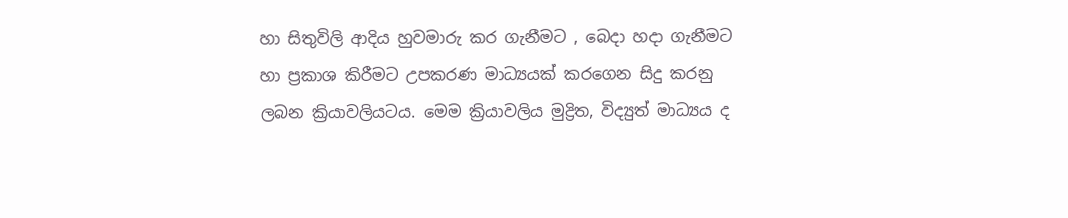හා සිතුවිලි ආදිය හුවමාරු කර ගැනීමට , බෙදා හදා ගැනීමට හා ප්‍රකාශ කිරීමට උපකරණ මාධ්‍යයක් කරගෙන සිදු කරනු ලබන ක්‍රියාවලියටය. මෙම ක්‍රියාවලිය මුද්‍රිත, විද්‍යුත් මාධ්‍යය ද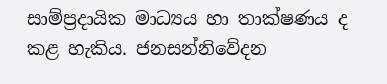සාම්ප්‍රදායික මාධ්‍යය හා තාක්ෂණය ද  කළ හැකිය. ජනසන්නිවේදන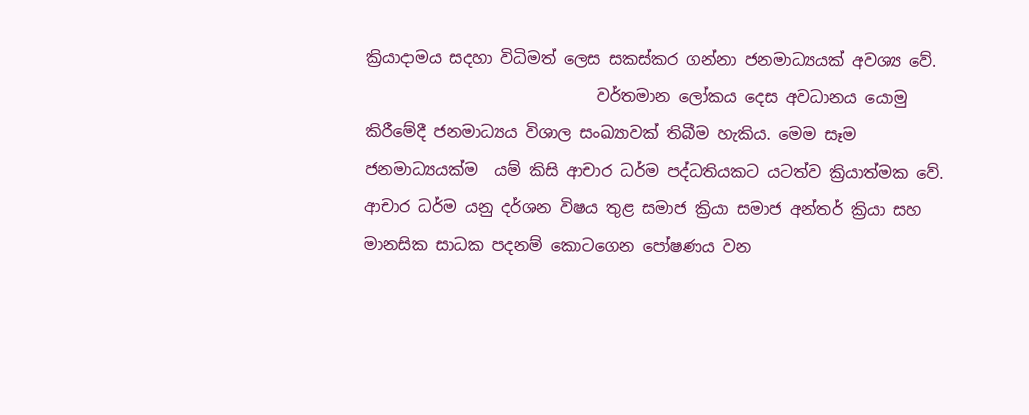ක්‍රියාදාමය සදහා විධිමත් ලෙස සකස්කර ගන්නා ජනමාධ්‍යයක් අවශ්‍ය වේ.
                             වර්තමාන ලෝකය දෙස අවධානය යොමු කිරීමේදී ජනමාධ්‍යය විශාල සංඛ්‍යාවක් තිබීම හැකිය. මෙම සෑම ජනමාධ්‍යයක්ම  යම් කිසි ආචාර ධර්ම පද්ධතියකට යටත්ව ක්‍රියාත්මක වේ. ආචාර ධර්ම යනු දර්ශන විෂය තුළ සමාජ ක්‍රියා සමාජ අන්තර් ක්‍රියා සහ මානසික සාධක පදනම් කොටගෙන පෝෂණය වන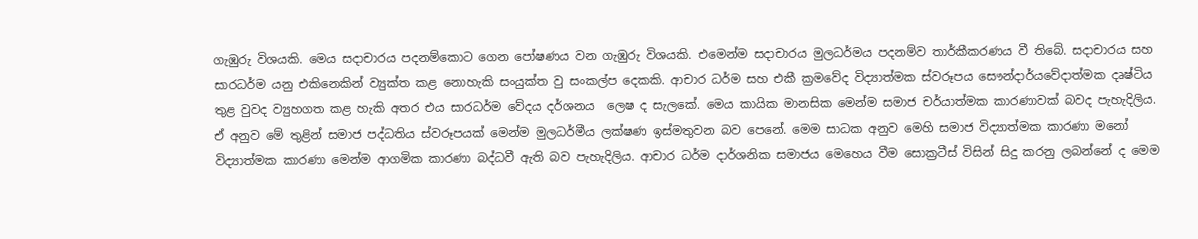ගැඹුරු විශයකි. මෙය සදාචාරය පදනම්කොට ගෙන පෝෂණය වන ගැඹුරු විශයකි. එමෙන්ම සදාචාරය මුලධර්මය පදනම්ව තාර්කීකරණය වී තිබේ. සදාචාරය සහ සාරධර්ම යනු එකිනෙකින් ව්‍යුක්ත කළ නොහැකි සංයුක්ත වු සංකල්ප දෙකකි. ආචාර ධර්ම සහ එකී ක්‍රමවේද විද්‍යාත්මක ස්වරූපය සෞන්දාර්යවේදාත්මක දෘෂ්ටිය තුළ වුවද ව්‍යුහගත කළ හැකි අතර එය සාරධර්ම වේදය දර්ශනය  ලෙෂ ද සැලකේ. මෙය කායික මානසික මෙන්ම සමාජ චර්යාත්මක කාරණාවක් බවද පැහැදිලිය. ඒ අනුව මේ තුළින් සමාජ පද්ධතිය ස්වරූපයක් මෙන්ම මුලධර්මීය ලක්ෂණ ඉස්මතුවන බව පෙනේ. මෙම සාධක අනුව මෙහි සමාජ විද්‍යාත්මක කාරණා මනෝ විද්‍යාත්මක කාරණා මෙන්ම ආගමික කාරණා බද්ධවී ඇති බව පැහැදිලිය. ආචාර ධර්ම දාර්ශනික සමාජය මෙහෙය වීම සොක්‍රටීස් විසින් සිදු කරනු ලබන්නේ ද මෙම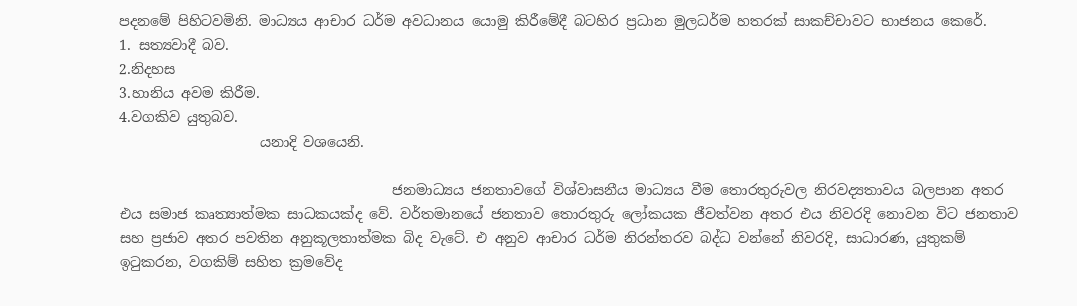පදනමේ පිහිටවමිනි. මාධ්‍යය ආචාර ධර්ම අවධානය යොමු කිරීමේදී බටහිර ප්‍රධාන මුලධර්ම හතරක් සාකච්චාවට භාජනය කෙරේ.
1. සත්‍යවාදී බව.
2.නිදහස
3.හානිය අවම කිරීම.
4.වගකිව යුතුබව.
                    යනාදි වශයෙනි.

                                       ජනමාධ්‍යය ජනතාවගේ විශ්වාසනීය මාධ්‍යය වීම තොරතුරුවල නිරවද්‍යතාවය බලපාන අතර එය සමාජ කෘත්‍යාත්මක සාධකයක්ද වේ. වර්තමානයේ ජනතාව තොරතුරු ලෝකයක ජීවත්වන අතර එය නිවරදි නොවන විට ජනතාව සහ ප්‍රජාව අතර පවතින අනුකූලතාත්මක බිද වැටේ. එ අනුව ආචාර ධර්ම නිරන්තරව බද්ධ වන්නේ නිවරදි, සාධාරණ, යුතුකම් ඉටුකරන, වගකිම් සහිත ක්‍රමවේද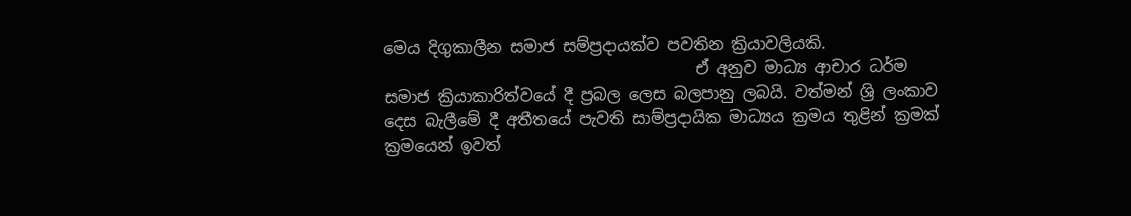මෙය දිගුකාලීන සමාජ සම්ප්‍රදායක්ව පවතින ක්‍රියාවලියකි.
                                       ඒ අනුව මාධ්‍ය ආචාර ධර්ම සමාජ ක්‍රියාකාරිත්වයේ දී ප්‍රබල ලෙස බලපානු ලබයි. වත්මන් ශ්‍රි ලංකාව දෙස බැලීමේ දී අතීතයේ පැවති සාම්ප්‍රදායික මාධ්‍යය ක්‍රමය තුළින් ක්‍රමක් ක්‍රමයෙන් ඉවත්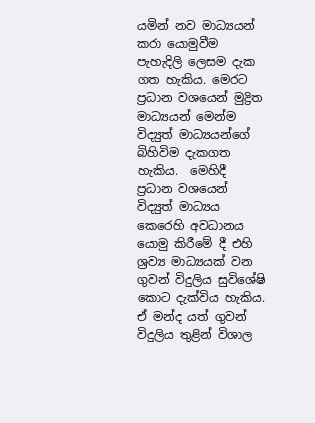යමින් නව මාධ්‍යයන්  කරා යොමුවීම පැහැදිලි ලෙසම දැක ගත හැකිය. මෙරට ප්‍රධාන වශයෙන් මුද්‍රිත මාධ්‍යයන් මෙන්ම විද්‍යුත් මාධ්‍යයන්ගේ බිහිවිම දැකගත හැකිය.  මෙහිදී ප්‍රධාන වශයෙන් විද්‍යුත් මාධ්‍යය කෙරෙහි අවධානය යොමු කිරීමේ දී එහි ශ්‍රව්‍ය මාධ්‍යයක් වන ගුවන් විදුලිය සුවිශේෂි කොට දැක්විය හැකිය. ඒ මන්ද යත් ගුවන් විදුලිය තුළින් විශාල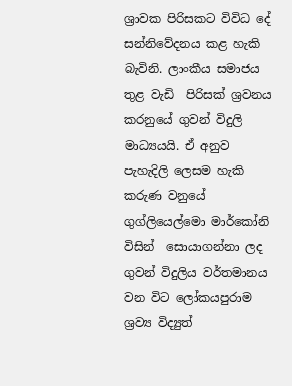ශ්‍රාවක පිරිසකට විවිධ දේ සන්නිවේදනය කළ හැකි බැවිනි. ලාංකීය සමාජය තුළ වැඩි  පිරිසක් ශ්‍රවනය කරනුයේ ගුවන් විදුලි මාධ්‍යයයි. ඒ අනුව පැහැදිලි ලෙසම හැකි කරුණ වනුයේ ගුග්ලියෙල්මො මාර්කෝනි විසින්  සොයාගන්නා ලද ගුවන් විදුලිය වර්තමානය වන විට ලෝකයපුරාම ශ්‍රව්‍ය විද්‍යුත්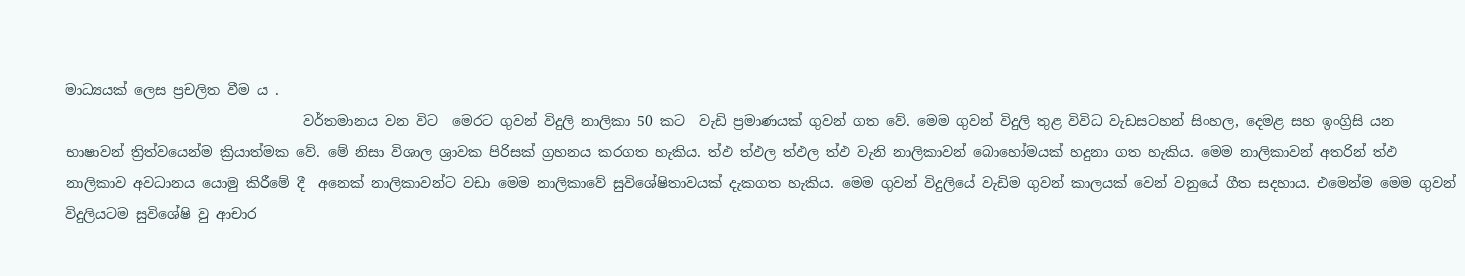මාධ්‍යයක් ලෙස ප්‍රචලිත වීම ය .
                                  වර්තමානය වන විට  මෙරට ගුවන් විදුලි නාලිකා 50 කට  වැඩි ප්‍රමාණයක් ගුවන් ගත වේ. මෙම ගුවන් විදුලි තුළ විවිධ වැඩසටහන් සිංහල, දෙමළ සහ ඉංග්‍රිසි යන භාෂාවන් ත්‍රිත්වයෙන්ම ක්‍රියාත්මක වේ. මේ නිසා විශාල ශ්‍රාවක පිරිසක් ග්‍රහනය කරගත හැකිය. ත්‍ඵ ත්‍ඵල ත්‍ඵල ත්‍ඵ වැනි නාලිකාවන් බොහෝමයක් හදුනා ගත හැකිය. මෙම නාලිකාවන් අතරින් ත්‍ඵ නාලිකාව අවධානය යොමු කිරීමේ දී  අනෙක් නාලිකාවන්ට වඩා මෙම නාලිකාවේ සුවිශේෂිතාවයක් දැකගත හැකිය. මෙම ගුවන් විදුලියේ වැඩිම ගුවන් කාලයක් වෙන් වනුයේ ගීත සදහාය. එමෙන්ම මෙම ගුවන් විදුලියටම සුවිශේෂි වු ආචාර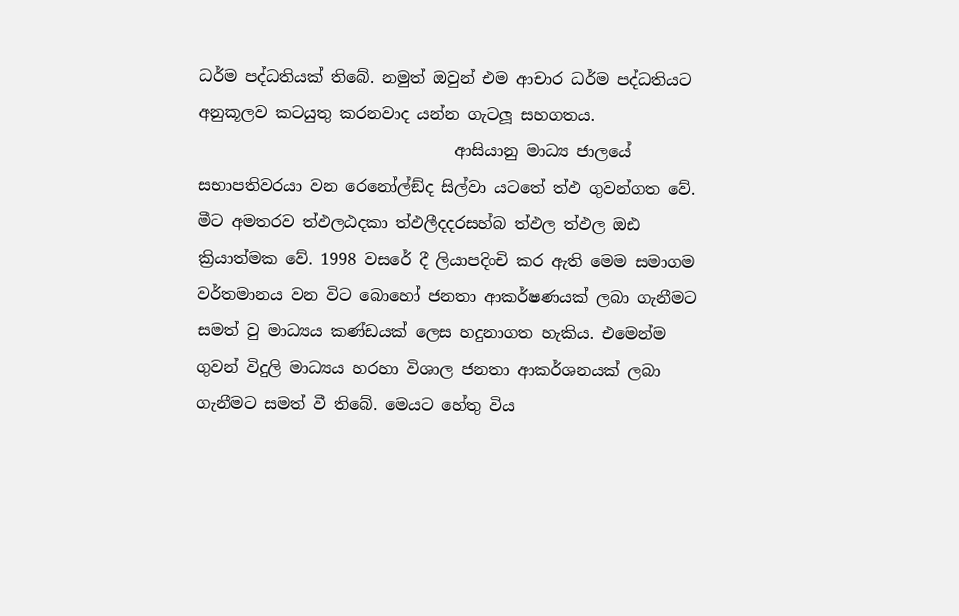ධර්ම පද්ධතියක් තිබේ. නමුත් ඔවුන් එම ආචාර ධර්ම පද්ධතියට අනුකූලව කටයුතු කරනවාද යන්න ගැටලූ සහගතය.
                                ආසියානු මාධ්‍ය ජාලයේ සභාපතිවරයා වන රෙනෝල්ඞ්ද සිල්වා යටතේ ත්‍ඵ ගුවන්ගත වේ. මීට අමතරව ත්‍ඵලඨදකා ත්‍ඵලීදදරසහ්බ ත්‍ඵල ත්‍ඵල ඔඪ ක්‍රියාත්මක වේ. 1998 වසරේ දී ලියාපදිංචි කර ඇති මෙම සමාගම වර්තමානය වන විට බොහෝ ජනතා ආකර්ෂණයක් ලබා ගැනීමට සමත් වු මාධ්‍යය කණ්ඩයක් ලෙස හදුනාගත හැකිය. එමෙන්ම ගුවන් විදුලි මාධ්‍යය හරහා විශාල ජනතා ආකර්ශනයක් ලබා ගැනීමට සමත් වී තිබේ. මෙයට හේතු විය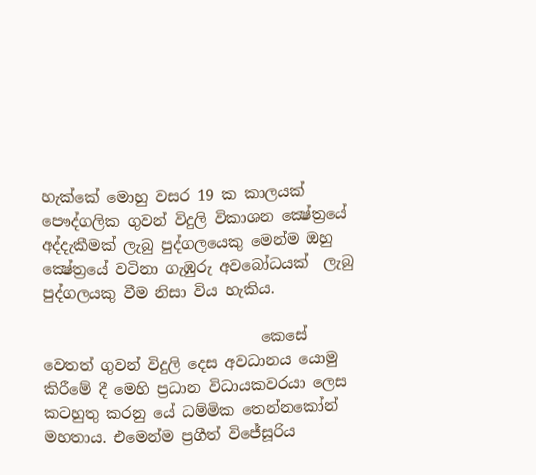හැක්කේ මොහු වසර 19 ක කාලයක් පෞද්ගලික ගුවන් විදුලි විකාශන ක්‍ෂේත්‍රයේ අද්දැකීමක් ලැබු පුද්ගලයෙකු මෙන්ම ඔහු ක්‍ෂේත්‍රයේ වටිනා ගැඹුරු අවබෝධයක්  ලැබු පුද්ගලයකු වීම නිසා විය හැකිය.

                             කෙසේ වෙතත් ගුවන් විදුලි දෙස අවධානය යොමු කිරීමේ දී මෙහි ප්‍රධාන විධායකවරයා ලෙස කටහුතු කරනු යේ ධම්මික තෙන්නකෝන් මහතාය. එමෙන්ම ප්‍රගීත් විජේසූරිය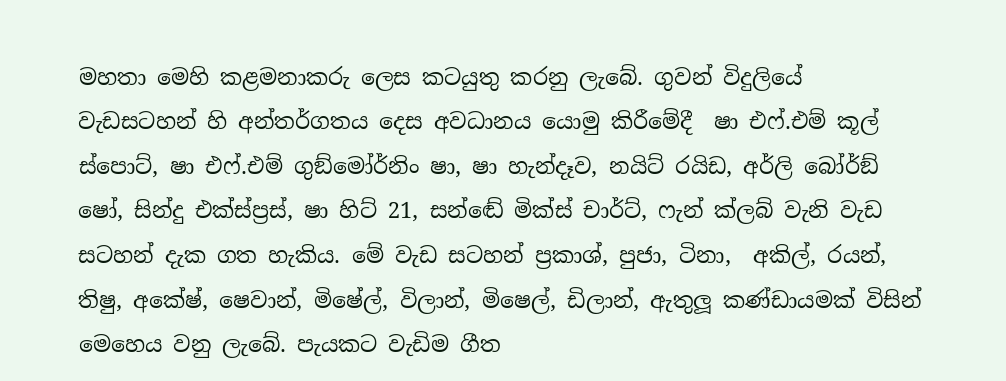මහතා මෙහි කළමනාකරු ලෙස කටයුතු කරනු ලැබේ. ගුවන් විදුලියේ වැඩසටහන් හි අන්තර්ගතය දෙස අවධානය යොමු කිරීමේදී  ෂා එෆ්.එම් කූල් ස්පොට්, ෂා එෆ්.එම් ගුඞ්මෝර්නිං ෂා, ෂා හැන්දෑව, නයිට් රයිඩ, අර්ලි බෝර්ඞ් ෂෝ, සින්දු එක්ස්ප්‍රස්, ෂා හිට් 21, සන්ඬේ මික්ස් චාර්ට්, ෆැන් ක්ලබ් වැනි වැඩ සටහන් දැක ගත හැකිය. මේ වැඩ සටහන් ප්‍රකාශ්, පුජා, ටිනා,  අකිල්, රයන්, තිෂු, අකේෂ්, ෂෙවාන්, මිෂේල්, විලාන්, මිෂෙල්, ඩිලාන්, ඇතුලූ කණ්ඩායමක් විසින් මෙහෙය වනු ලැබේ. පැයකට වැඩිම ගීත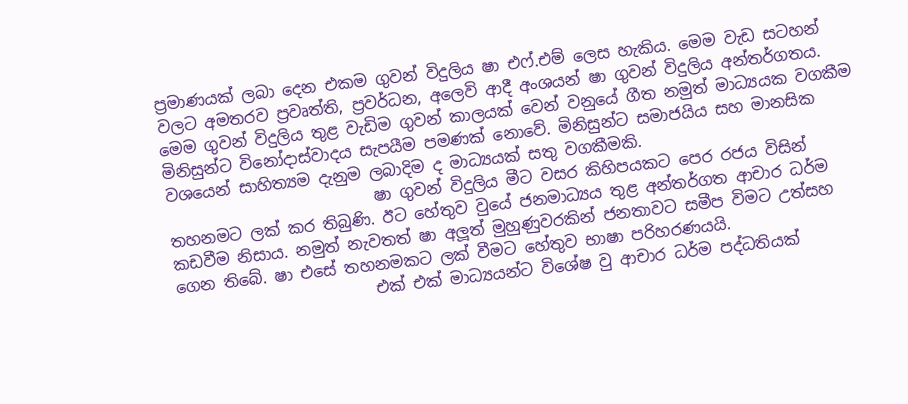ප්‍රමාණයක් ලබා දෙන එකම ගුවන් විදුලිය ෂා එෆ්.එම් ලෙස හැකිය. මෙම වැඩ සටහන් වලට අමතරව ප්‍රවෘත්ති, ප්‍රවර්ධන, අලෙවි ආදී අංශයන් ෂා ගුවන් විදුලිය අන්තර්ගතය. මෙම ගුවන් විදුලිය තුළ වැඩිම ගුවන් කාලයක් වෙන් වනුයේ ගීත නමුත් මාධ්‍යයක වගකීම මිනිසුන්ට විනෝදාස්වාදය සැපයීම පමණක් නොවේ. මිනිසුන්ට සමාජයිය සහ මානසික වශයෙන් සාහිත්‍යම දැනුම ලබාදිම ද මාධ්‍යයක් සතු වගකීමකි.
                          ෂා ගුවන් විදුලිය මීට වසර කිහිපයකට පෙර රජය විසින් තහනමට ලක් කර තිබුණි. ඊට හේතුව වුයේ ජනමාධ්‍යය තුළ අන්තර්ගත ආචාර ධර්ම කඩවීම නිසාය. නමුත් නැවතත් ෂා අලූත් මුහුණුවරකින් ජනතාවට සමීප විමට උත්සහ ගෙන තිබේ. ෂා එසේ තහනමකට ලක් වීමට හේතුව භාෂා පරිහරණයයි.
                         එක් එක් මාධ්‍යයන්ට විශේෂ වු ආචාර ධර්ම පද්ධතියක්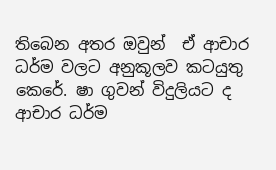තිබෙන අතර ඔවුන්  ඒ ආචාර ධර්ම වලට අනුකූලව කටයුතු කෙරේ. ෂා ගුවන් විදුලියට ද ආචාර ධර්ම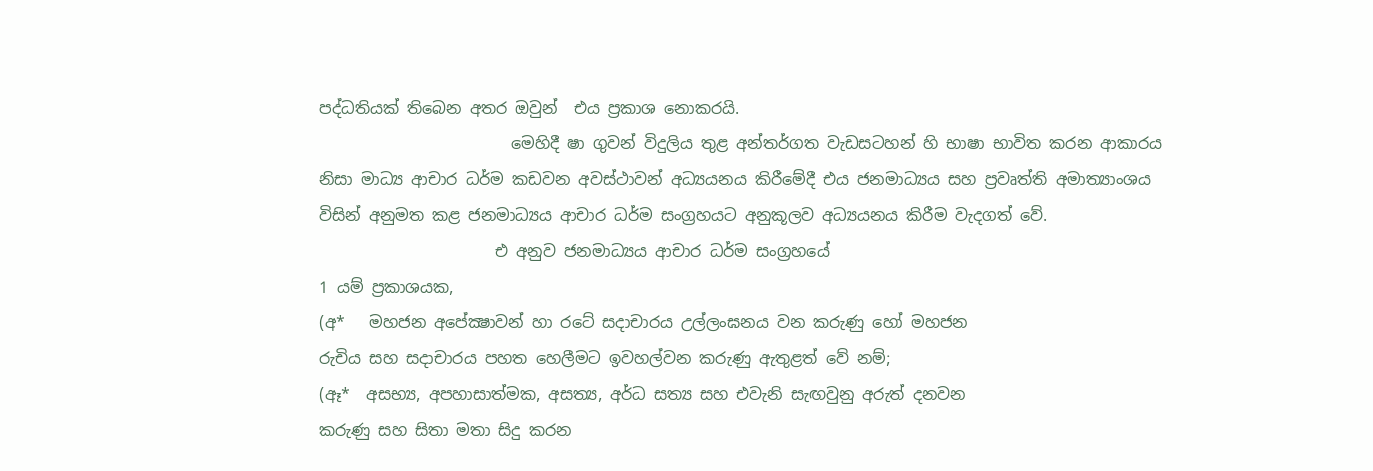පද්ධතියක් තිබෙන අතර ඔවුන්  එය ප්‍රකාශ නොකරයි.
                        මෙහිදී ෂා ගුවන් විදුලිය තුළ අන්තර්ගත වැඩසටහන් හි භාෂා භාවිත කරන ආකාරය නිසා මාධ්‍ය ආචාර ධර්ම කඩවන අවස්ථාවන් අධ්‍යයනය කිරීමේදී එය ජනමාධ්‍යය සහ ප්‍රවෘත්ති අමාත්‍යාංශය විසින් අනුමත කළ ජනමාධ්‍යය ආචාර ධර්ම සංග්‍රහයට අනුකූලව අධ්‍යයනය කිරීම වැදගත් වේ.
                      එ අනුව ජනමාධ්‍යය ආචාර ධර්ම සංග්‍රහයේ
1 යම් ප්‍රකාශයක,
(අ*   මහජන අපේක්‍ෂාවන් හා රටේ සදාචාරය උල්ලංඝනය වන කරුණු හෝ මහජන
රුචිය සහ සදාචාරය පහත හෙලීමට ඉවහල්වන කරුණු ඇතුළත් වේ නම්;
(ඈ*  අසභ්‍ය, අපහාසාත්මක, අසත්‍ය, අර්ධ සත්‍ය සහ එවැනි සැඟවුනු අරුත් දනවන
කරුණු සහ සිතා මතා සිදු කරන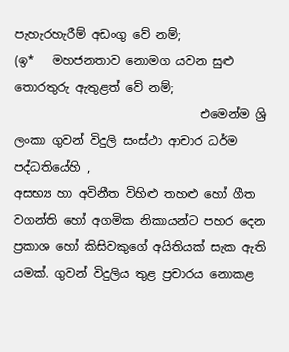පැහැරහැරීම් අඩංගු වේ නම්;
(ඉ*   මහජනතාව නොමග යවන සුළු තොරතුරු ඇතුළත් වේ නම්;
                               එමෙන්ම ශ්‍රි ලංකා ගුවන් විදුලි සංස්ථා ආචාර ධර්ම පද්ධතියේහි ,
අසභ්‍ය හා අවිනීත විහිළු තහළු හෝ ගීත වගන්ති හෝ අගමික නිකායන්ට පහර දෙන ප්‍රකාශ හෝ කිසිවකුගේ අයිතියක් සැක ඇති යමක්. ගුවන් විදුලිය තුළ ප්‍රචාරය නොකළ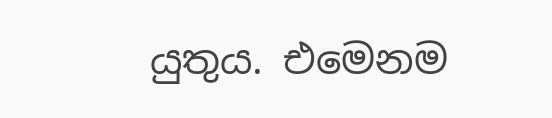යුතුය. එමෙනම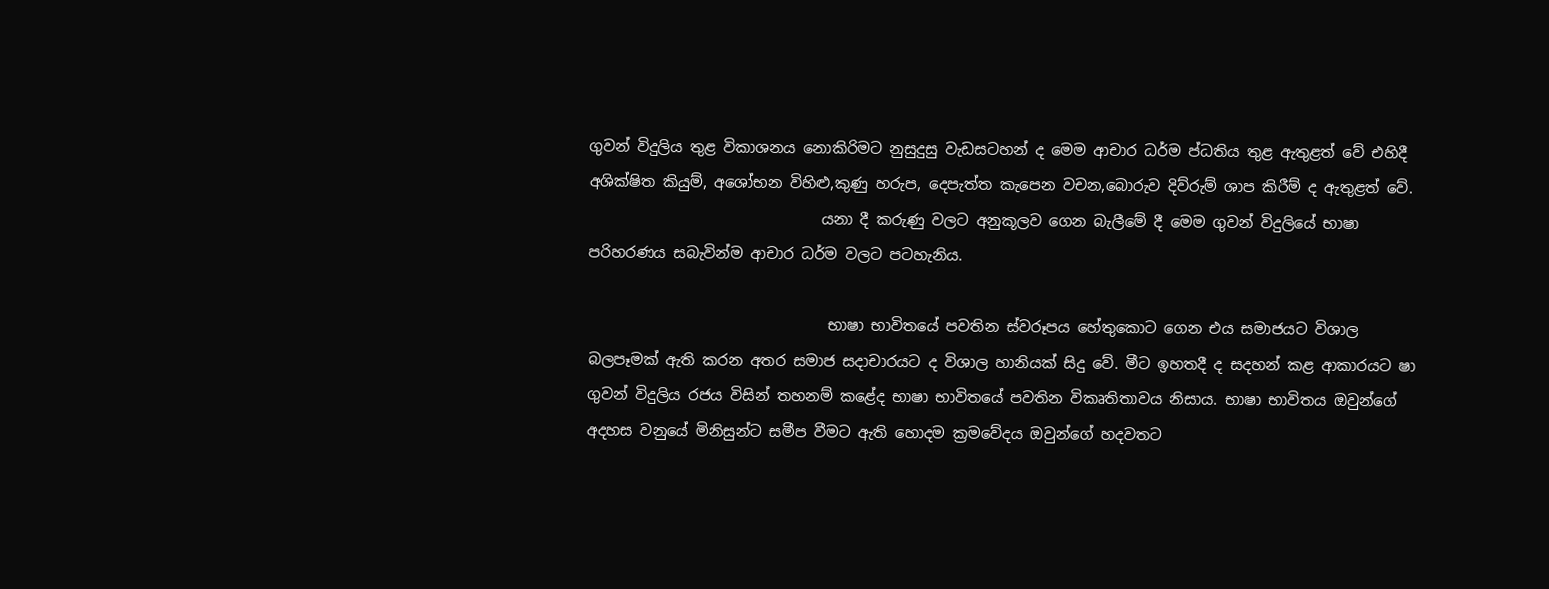ගුවන් විදුලිය තුළ විකාශනය නොකිරිමට නුසුදුසු වැඩසටහන් ද මෙම ආචාර ධර්ම ප්ධතිය තුළ ඇතුළත් වේ එහිදී  අශික්ෂිත කියුම්, අශෝභන විහිළු,කුණු හරුප, දෙපැත්ත කැපෙන වචන,බොරුව දිව්රුම් ශාප කිරීම් ද ඇතුළත් වේ.
                               යනා දී කරුණු වලට අනුකූලව ගෙන බැලීමේ දී මෙම ගුවන් විදුලියේ භාෂා පරිහරණය සබැවින්ම ආචාර ධර්ම වලට පටහැනිය.

                                භාෂා භාවිතයේ පවතින ස්වරූපය හේතුකොට ගෙන එය සමාජයට විශාල බලපෑමක් ඇති කරන අතර සමාජ සදාචාරයට ද විශාල හානියක් සිදු වේ. මීට ඉහතදී ද සදහන් කළ ආකාරයට ෂා ගුවන් විදුලිය රජය විසින් තහනම් කළේද භාෂා භාවිතයේ පවතින විකෘතිතාවය නිසාය. භාෂා භාවිතය ඔවුන්ගේ අදහස වනුයේ මිනිසුන්ට සමීප වීමට ඇති හොදම ක්‍රමවේදය ඔවුන්ගේ හදවතට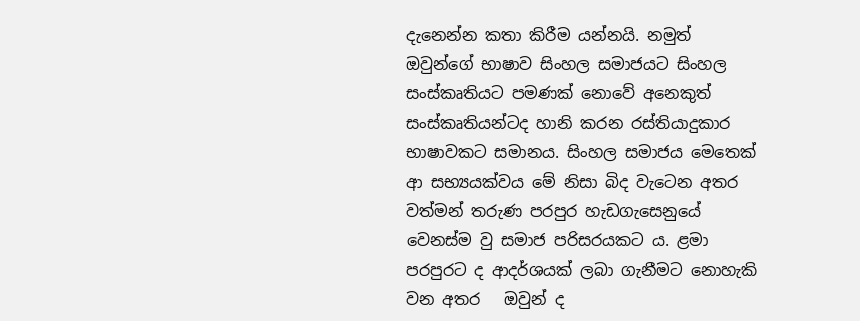දැනෙන්න කතා කිරීම යන්නයි. නමුත් ඔවුන්ගේ භාෂාව සිංහල සමාජයට සිංහල සංස්කෘතියට පමණක් නොවේ අනෙකුත් සංස්කෘතියන්ටද හානි කරන රස්තියාදුකාර භාෂාවකට සමානය. සිංහල සමාජය මෙතෙක් ආ සභ්‍යයක්වය මේ නිසා බිද වැටෙන අතර වත්මන් තරුණ පරපුර හැඩගැසෙනුයේ වෙනස්ම වු සමාජ පරිසරයකට ය. ළමා පරපුරට ද ආදර්ශයක් ලබා ගැනීමට නොහැකි වන අතර   ඔවුන් ද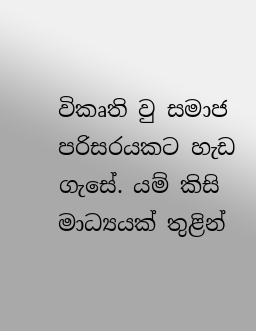විකෘති වු සමාජ පරිසරයකට හැඩ ගැසේ. යම් කිසි මාධ්‍යයක් තුළින්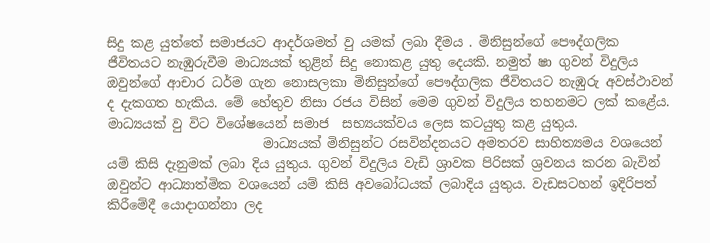සිදු කළ යුත්තේ සමාජයට ආදර්ශමත් වු යමක් ලබා දීමය . මිනිසුන්ගේ පෞද්ගලික ජීවිතයට නැඹුරුවීම මාධ්‍යයක් තුළින් සිදු නොකළ යුතු දෙයකි. නමුත් ෂා ගුවන් විදුලිය ඔවුන්ගේ ආචාර ධර්ම ගැන නොසලකා මිනිසුන්ගේ පෞද්ගලික ජීවිතයට නැඹුරු අවස්ථාවන් ද දැකගත හැකිය. මේ හේතුව නිසා රජය විසින් මෙම ගුවන් විදුලිය තහනමට ලක් කළේය. මාධ්‍යයක් වු විට විශේෂයෙන් සමාජ  සභ්‍යයක්වය ලෙස කටයුතු කළ යුතුය.
                        මාධ්‍යයක් මිනිසුන්ට රසවින්දනයට අමතරව සාහිත්‍යමය වශයෙන් යම් කිසි දැනුමක් ලබා දිය යුතුය. ගුවන් විදුලිය වැඩි ශ්‍රාවක පිරිසක් ශ්‍රවනය කරන බැවින්  ඔවුන්ට ආධ්‍යාත්මික වශයෙන් යම් කිසි අවබෝධයක් ලබාදිය යුතුය. වැඩසටහන් ඉදිරිපත් කිරීමේදී යොදාගන්නා ලද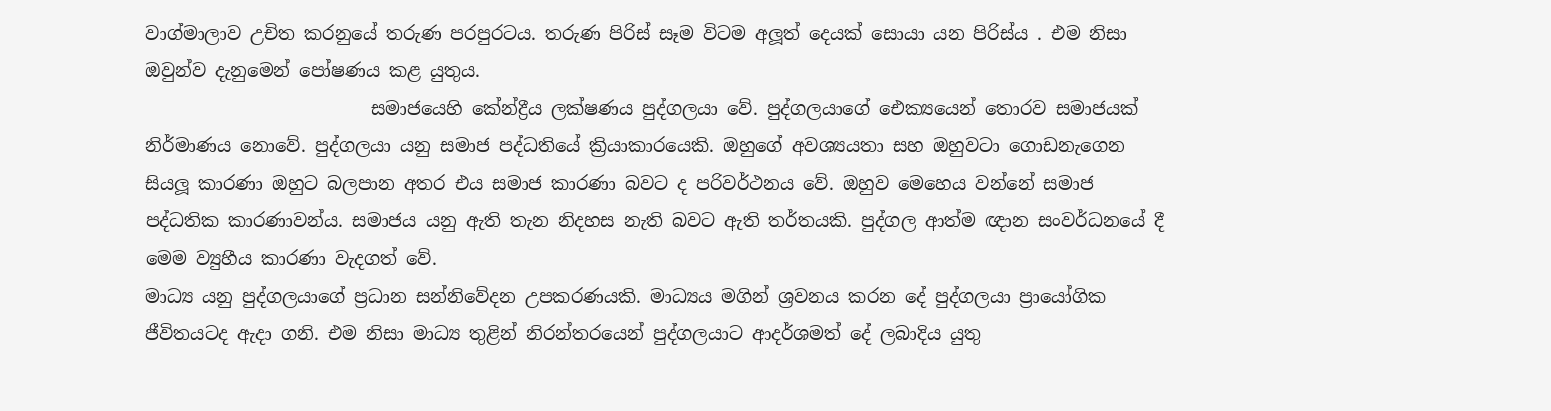වාග්මාලාව උචිත කරනුයේ තරුණ පරපුරටය. තරුණ පිරිස් සෑම විටම අලූත් දෙයක් සොයා යන පිරිස්ය . එම නිසා ඔවුන්ව දැනුමෙන් පෝෂණය කළ යුතුය.
                         සමාජයෙහි කේන්ද්‍රීය ලක්ෂණය පුද්ගලයා වේ. පුද්ගලයාගේ ඓක්‍යයෙන් තොරව සමාජයක් නිර්මාණය නොවේ. පුද්ගලයා යනු සමාජ පද්ධතියේ ක්‍රියාකාරයෙකි. ඔහුගේ අවශ්‍යයතා සහ ඔහුවටා ගොඩනැගෙන සියලූ කාරණා ඔහුට බලපාන අතර එය සමාජ කාරණා බවට ද පරිවර්ථනය වේ. ඔහුව මෙහෙය වන්නේ සමාජ පද්ධතික කාරණාවන්ය. සමාජය යනු ඇති තැන නිදහස නැති බවට ඇති තර්තයකි. පුද්ගල ආත්ම ඥාන සංවර්ධනයේ දී මෙම ව්‍යුහීය කාරණා වැදගත් වේ.
මාධ්‍ය යනු පුද්ගලයාගේ ප්‍රධාන සන්නිවේදන උපකරණයකි. මාධ්‍යය මගින් ශ්‍රවනය කරන දේ පුද්ගලයා ප්‍රායෝගික ජීවිතයටද ඇදා ගනි. එම නිසා මාධ්‍ය තුළින් නිරන්තරයෙන් පුද්ගලයාට ආදර්ශමත් දේ ලබාදිය යුතු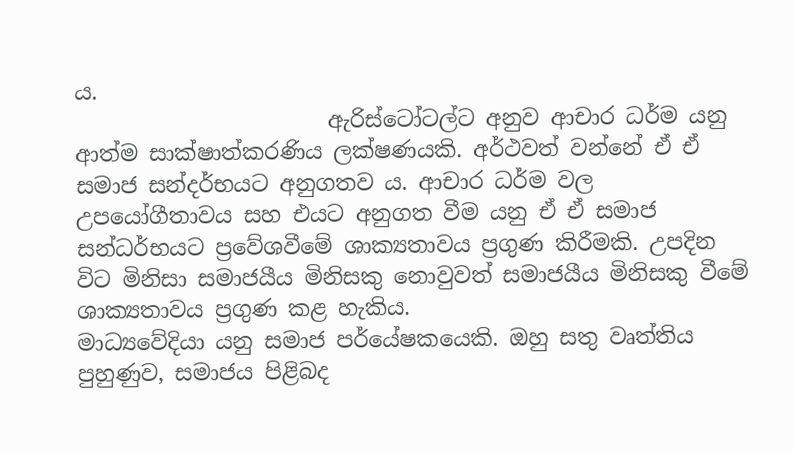ය.
                       ඇරිස්ටෝටල්ට අනුව ආචාර ධර්ම යනු ආත්ම සාක්ෂාත්කරණිය ලක්ෂණයකි. අර්ථවත් වන්නේ ඒ ඒ සමාජ සන්දර්භයට අනුගතව ය. ආචාර ධර්ම වල උපයෝගීතාවය සහ එයට අනුගත වීම යනු ඒ ඒ සමාජ සන්ධර්භයට ප්‍රවේශවීමේ ශාක්‍යතාවය ප්‍රගුණ කිරීමකි. උපදින විට මිනිසා සමාජයීය මිනිසකු නොවුවත් සමාජයීය මිනිසකු වීමේ ශාක්‍යතාවය ප්‍රගුණ කළ හැකිය.
මාධ්‍යවේදියා යනු සමාජ පර්යේෂකයෙකි. ඔහු සතු වෘත්තිය පුහුණුව, සමාජය පිළිබද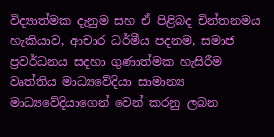විද්‍යාත්මක දැනුම සහ ඒ පිළිබද චින්තනමය හැකියාව, ආචාර ධර්මීය පදනම, සමාජ ප්‍රවර්ධනය සදහා ගුණාත්මක හැසිරීම වෘත්තිය මාධ්‍යවේදියා සාමාන්‍ය මාධ්‍යවේදියාගෙන් වෙන් කරනු ලබන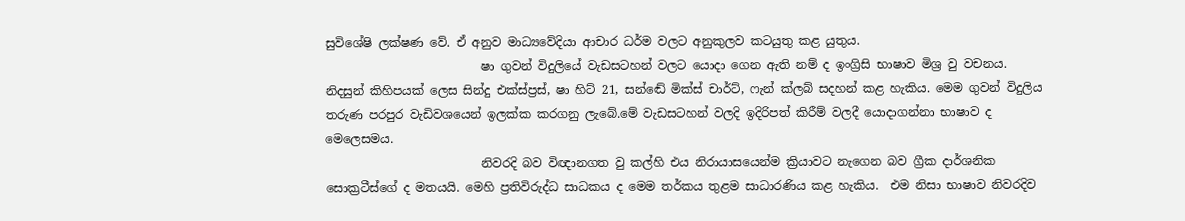සුවිශේෂි ලක්ෂණ වේ. ඒ අනුව මාධ්‍යවේදියා ආචාර ධර්ම වලට අනුකුලව කටයුතු කළ යුතුය.
                          ෂා ගුවන් විදුලියේ වැඩසටහන් වලට යොදා ගෙන ඇති නම් ද ඉංග්‍රිසි භාෂාව මිශ්‍ර වු වචනය. නිදසුන් කිහිපයක් ලෙස සින්දු එක්ස්ප්‍රස්, ෂා හිට් 21, සන්ඬේ මික්ස් චාර්ට්, ෆැන් ක්ලබ් සදහන් කළ හැකිය. මෙම ගුවන් විදුලිය තරුණ පරපුර වැඩිවශයෙන් ඉලක්ක කරගනු ලැබේ.මේ වැඩසටහන් වලදි ඉදිරිපත් කිරීම් වලදී යොදාගන්නා භාෂාව ද මෙලෙසමය.
                          නිවරදි බව විඥානගත වු කල්හි එය නිරායාසයෙන්ම ක්‍රියාවට නැගෙන බව ග්‍රීක දාර්ශනික සොක්‍රටීස්ගේ ද මතයයි. මෙහි ප්‍රතිවිරුද්ධ සාධකය ද මෙම තර්කය තුළම සාධාරණිය කළ හැකිය.  එම නිසා භාෂාව නිවරදිව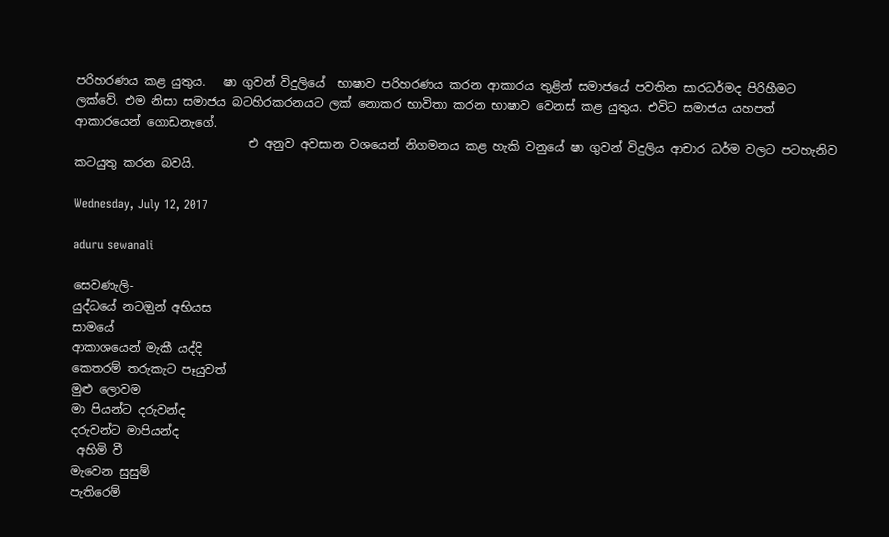පරිහරණය කළ යුතුය.   ෂා ගුවන් විදුලියේ  භාෂාව පරිහරණය කරන ආකාරය තුළින් සමාජයේ පවතින සාරධර්මද පිරිහීමට ලක්වේ. එම නිසා සමාජය බටහිරකරනයට ලක් නොකර භාවිතා කරන භාෂාව වෙනස් කළ යුතුය. එවිට සමාජය යහපත් ආකාරයෙන් ගොඩනැගේ.
                             එ අනුව අවසාන වශයෙන් නිගමනය කළ හැකි වනුයේ ෂා ගුවන් විදුලිය ආචාර ධර්ම වලට පටහැනිව කටයුතු කරන බවයි.

Wednesday, July 12, 2017

aduru sewanali

සෙවණැලි-
යුද්ධයේ නටඔුන් අභියස
සාමයේ
ආකාශයෙන් මැකී යද්දි
කෙතරම් තරුකැට පෑයුවත්
මුළු ලොවම
මා පියන්ට දරුවන්ද
දරුවන්ට මාපියන්ද
 අහිමි වී
මැවෙන සුසුම්
පැතිරෙම්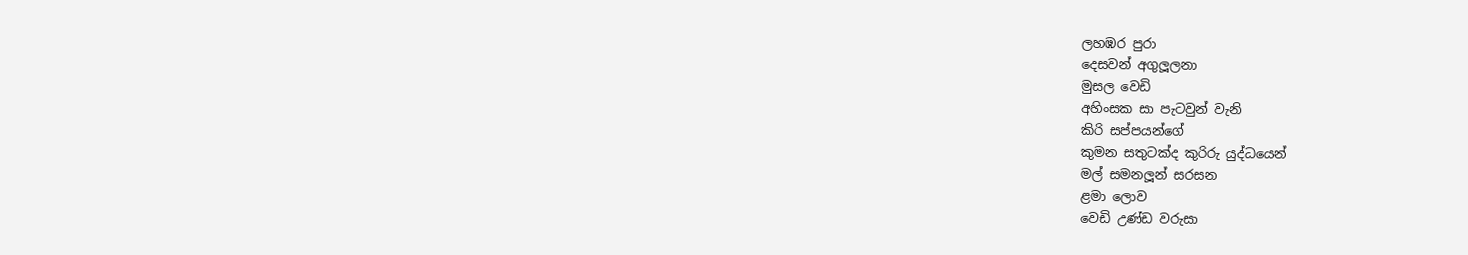ලහඹර පුරා
දෙසවන් අගුලූලනා
මුසල වෙඩි
අහිංසක සා පැටවුන් වැනි
කිරි සප්පයන්ගේ
කුමන සතුටක්ද කුරිරු යුද්ධයෙන්
මල් සමනලූන් සරසන
ළමා ලොව
වෙඩි උණ්ඩ වරුසා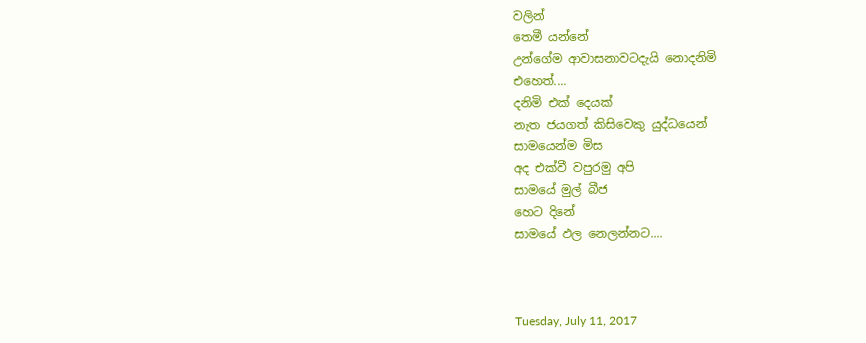වලින්
තෙමී යන්නේ
උන්ගේම ආවාසනාවටදැයි නොදනිමි
එහෙත්....
දනිමි එක් දෙයක්
නැත ජයගත් කිසිවෙකු යුද්ධයෙන්
සාමයෙන්ම මිස
අද එක්වී වපුරමු අපි
සාමයේ මුල් බීජ
හෙට දිනේ
සාමයේ ඵල නෙලන්නට....



Tuesday, July 11, 2017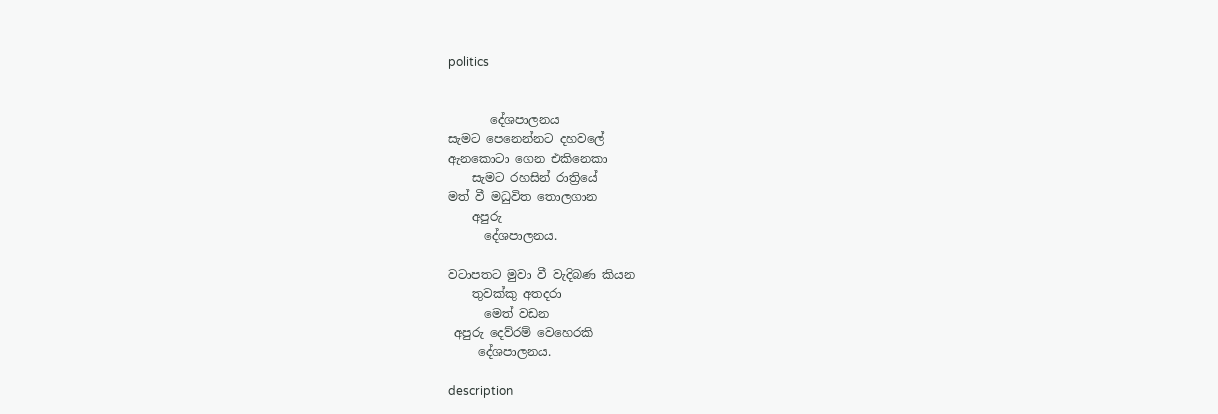politics


       දේශපාලනය
සැමට පෙනෙන්නට දහවලේ
ඇනකොටා ගෙන එකිනෙකා
    සැමට රහසින් රාත්‍රියේ
මත් වී මධුවිත තොලගාන
    අපුරු
      දේශපාලනය.

වටාපතට මුවා වී වැදිබණ කියන
    තුවක්කු අතදරා
      මෙත් වඩන
 අපුරු දෙව්රම් වෙහෙරකි
     දේශපාලනය.

description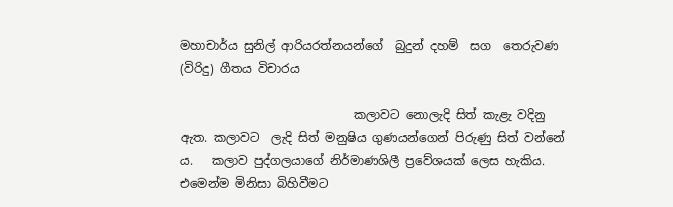මහාචාර්ය සුනිල් ආරියරත්නයන්ගේ  බුදුන් දහම්  සග  තෙරුවණ    (විරිදු) ගීතය විචාරය

                             කලාවට නොලැදි සිත් කැළැ වදිනු ඇත. කලාවට  ලැදි සිත් මනුෂිය ගුණයන්ගෙන් පිරුණු සිත් වන්නේ ය.   කලාව පුද්ගලයාගේ නිර්මාණශිලී ප්‍රවේශයක් ලෙස හැකිය. එමෙන්ම මිනිසා බිහිවීමට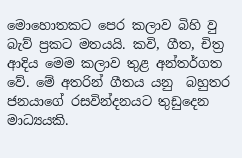මොහොතකට පෙර කලාව බිහි වු බැව් ප්‍රකට මතයයි. කවි, ගීත, චිත්‍ර ආදිය මෙම කලාව තුළ අන්තර්ගත වේ. මේ අතරින් ගීතය යනු  බහුතර ජනයාගේ රසවින්දනයට තුඩුදෙන මාධ්‍යයකි.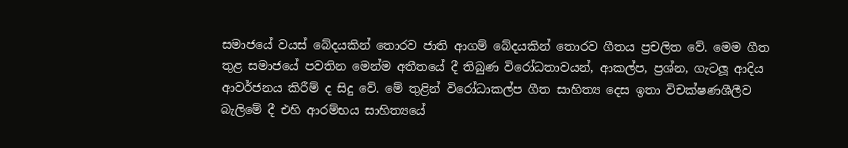සමාජයේ වයස් බේදයකින් තොරව ජාති ආගම් බේදයකින් තොරව ගීතය ප්‍රචලිත වේ. මෙම ගීත තුළ සමාජයේ පවතින මෙන්ම අතීතයේ දී තිබුණ විරෝධතාවයන්, ආකල්ප, ප්‍රශ්න, ගැටලූ ආදිය ආවර්ජනය කිරීම් ද සිදු වේ. මේ තුළින් විරෝධාකල්ප ගීත සාහිත්‍ය දෙස ඉතා විචක්ෂණශීලීව බැලිමේ දී එහි ආරම්භය සාහිත්‍යයේ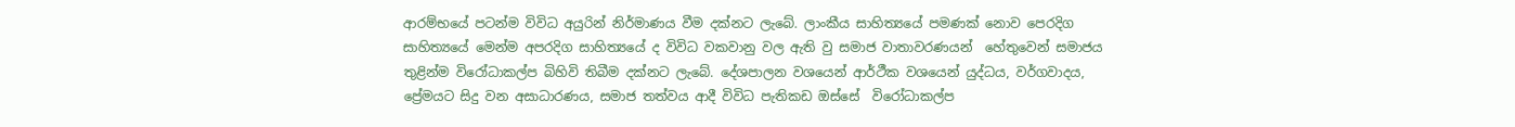ආරම්භයේ පටන්ම විවිධ අයුරින් නිර්මාණය වීම දක්නට ලැබේ. ලාංකීය සාහිත්‍යයේ පමණක් නොව පෙරදිග සාහිත්‍යයේ මෙන්ම අපරදිග සාහිත්‍යයේ ද විවිධ වකවානු වල ඇති වු සමාජ වාතාවරණයන්  හේතුවෙන් සමාජය තුළින්ම විරෝධාකල්ප බිහිවි තිබීම දක්නට ලැබේ. දේශපාලන වශයෙන් ආර්ථීක වශයෙන් යුද්ධය, වර්ගවාදය, ප්‍රේමයට සිදු වන අසාධාරණය, සමාජ තත්වය ආදී විවිධ පැතිකඩ ඔස්සේ  විරෝධාකල්ප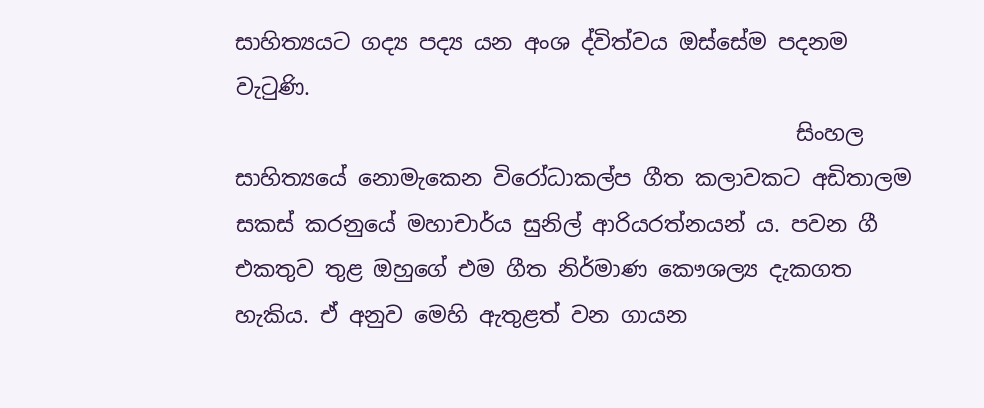සාහිත්‍යයට ගද්‍ය පද්‍ය යන අංශ ද්විත්වය ඔස්සේම පදනම වැටුණි.
                                                   සිංහල සාහිත්‍යයේ නොමැකෙන විරෝධාකල්ප ගීත කලාවකට අඩිතාලම  සකස් කරනුයේ මහාචාර්ය සුනිල් ආරියරත්නයන් ය. පවන ගී එකතුව තුළ ඔහුගේ එම ගීත නිර්මාණ කෞශල්‍ය දැකගත හැකිය. ඒ අනුව මෙහි ඇතුළත් වන ගායන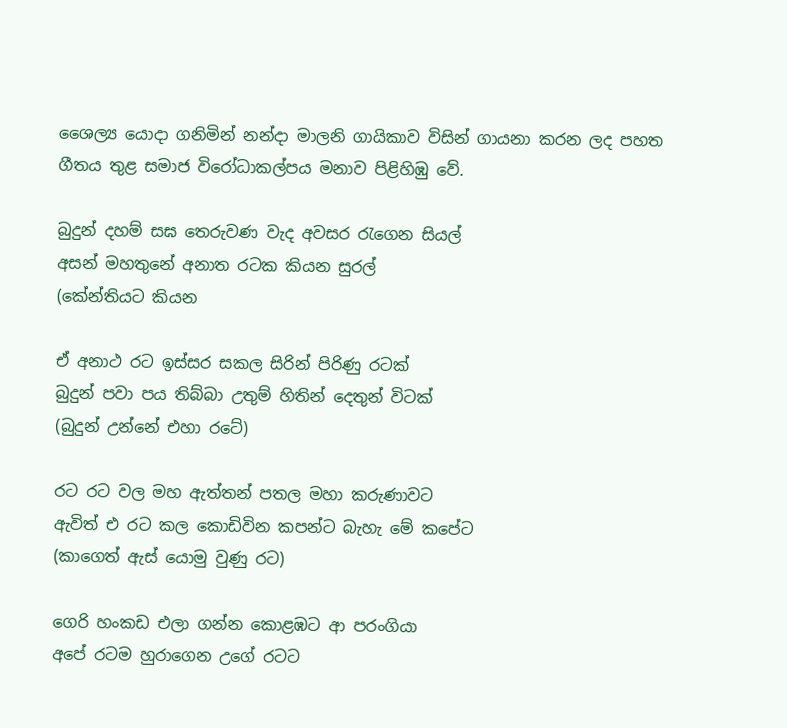ශෛල්‍ය යොදා ගනිමින් නන්දා මාලනි ගායිකාව විසින් ගායනා කරන ලද පහත  ගීතය තුළ සමාජ විරෝධාකල්පය මනාව පිළිහිඹු වේ.

බුදුන් දහම් සඝ තෙරුවණ වැද අවසර රැගෙන සියල්
අසන් මහතුනේ අනාත රටක කියන සුරල්
(කේන්තියට කියන

ඒ අනාථ රට ඉස්සර සකල සිරින් පිරිණු රටක්
බුදුන් පවා පය තිබ්බා උතුම් හිතින් දෙතුන් විටක්
(බුදුන් උන්නේ එහා රටේ)

රට රට වල මහ ඇත්තන් පතල මහා කරුණාවට
ඇවිත් එ රට කල කොඩිවින කපන්ට බැහැ මේ කපේට
(කාගෙත් ඇස් යොමු වුණු රට)

ගෙරි හංකඩ එලා ගන්න කොළඹට ආ පරංගියා
අපේ රටම හුරාගෙන උගේ රටට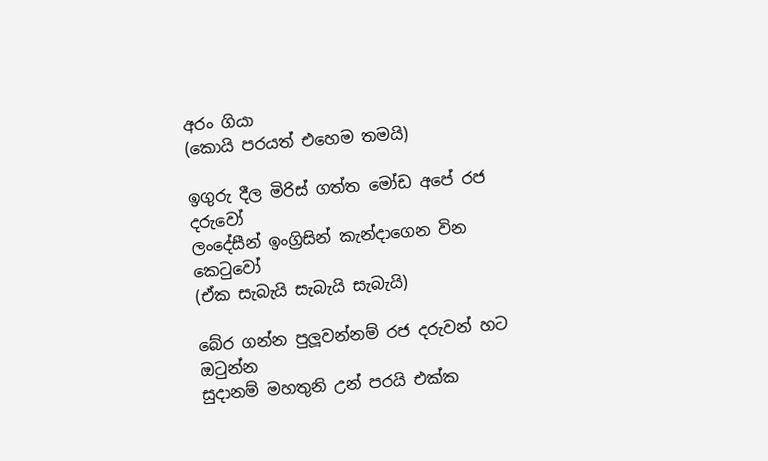අරං ගියා
(කොයි පරයත් එහෙම තමයි)

ඉගුරු දීල මිරිස් ගත්ත මෝඩ අපේ රජ දරුවෝ
ලංදේසීන් ඉංග්‍රිසින් කැන්දාගෙන වින කෙටුවෝ
(ඒක සැබැයි සැබැයි සැබැයි)

බේර ගන්න පුලූවන්නම් රජ දරුවන් හට ඔටුන්න
සුදානම් මහතුනි උන් පරයි එක්ක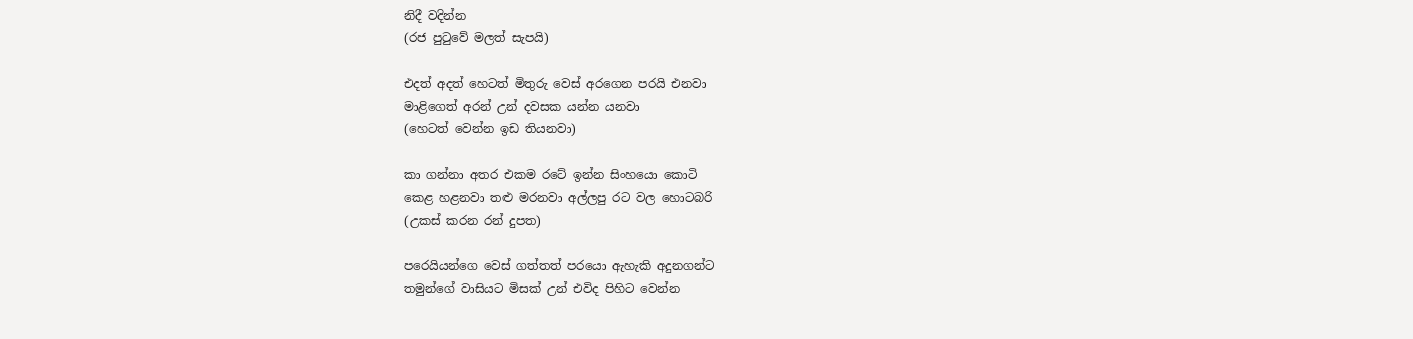නිදී වදින්න
(රජ පුටුවේ මලත් සැපයි)

එදත් අදත් හෙටත් මිතුරු වෙස් අරගෙන පරයි එනවා
මාළිගෙත් අරන් උන් දවසක යන්න යනවා
(හෙටත් වෙන්න ඉඩ තියනවා)

කා ගන්නා අතර එකම රටේ ඉන්න සිංහයො කොටි
කෙළ හළනවා තළු මරනවා අල්ලපු රට වල හොටබරි
(උකස් කරන රන් දුපත)

පරෙයියන්ගෙ වෙස් ගත්තත් පරයො ඇහැකි අදුනගන්ට
තමුන්ගේ වාසියට මිසක් උන් එවිද පිහිට වෙන්න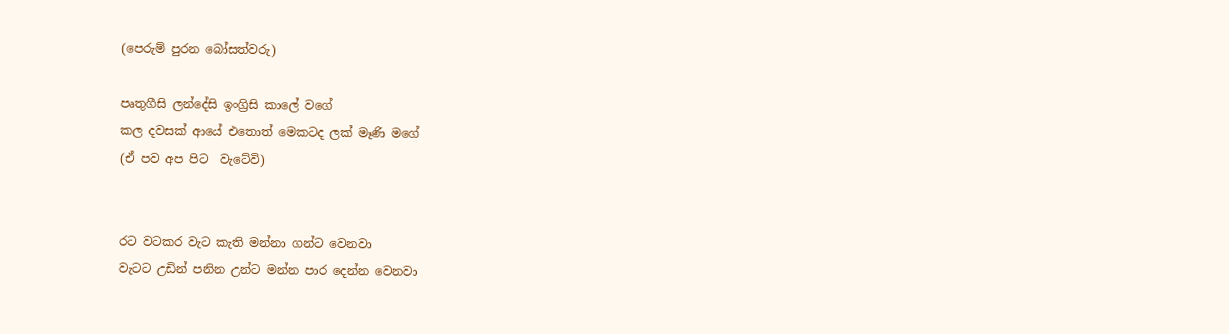(පෙරුම් පුරන බෝසත්වරු)

පෘතුගීසි ලන්දේසි ඉංග්‍රිසි කාලේ වගේ
කල දවසක් ආයේ එතොත් මෙකටද ලක් මෑණි මගේ
(ඒ පව අප පිට  වැටේවි)


රට වටකර වැට කැති මන්නා ගන්ට වෙනවා
වැටට උඩින් පනින උන්ට මන්න පාර දෙන්න වෙනවා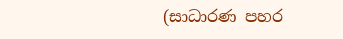(සාධාරණ පහර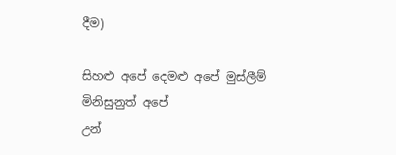දීම)

සිහළු අපේ දෙමළු අපේ මුස්ලීම් මිනිසුනුත් අපේ
උන්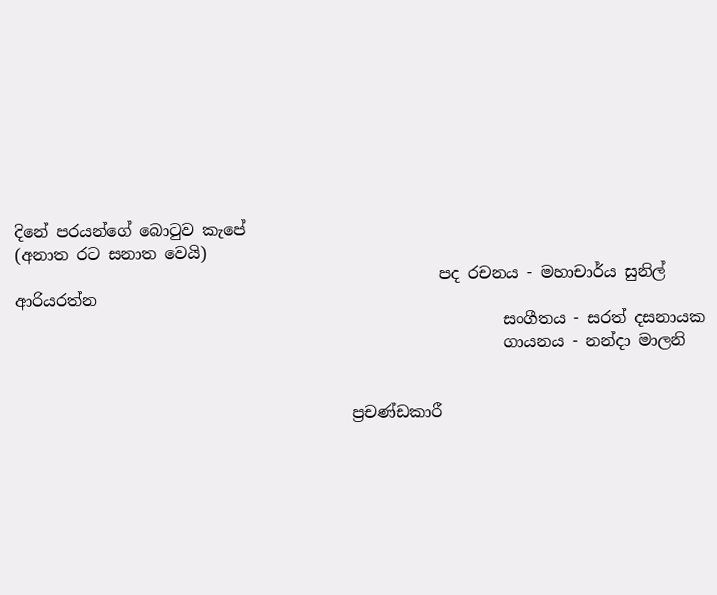දිනේ පරයන්ගේ බොටුව කැපේ
(අනාත රට සනාත වෙයි)
                                                     පද රචනය - මහාචාර්ය සුනිල් ආරියරත්න
                                                             සංගීතය - සරත් දසනායක
                                                             ගායනය - නන්දා මාලනි


                                          ප්‍රචණ්ඩකාරී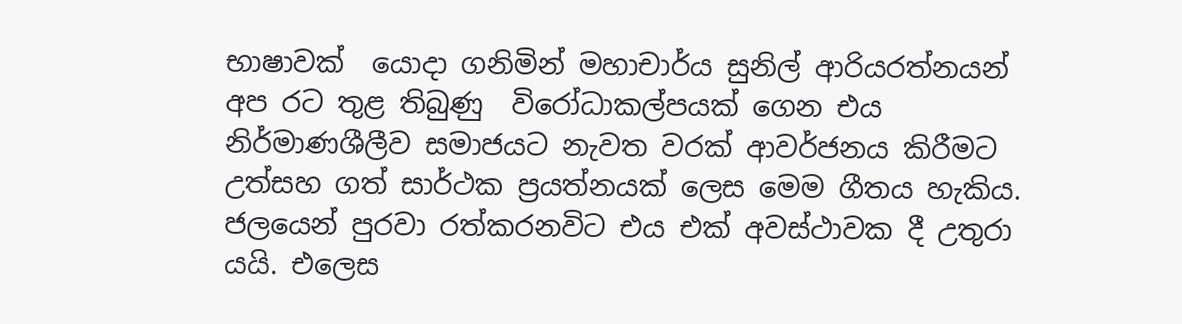භාෂාවක්  යොදා ගනිමින් මහාචාර්ය සුනිල් ආරියරත්නයන් අප රට තුළ තිබුණු  විරෝධාකල්පයක් ගෙන එය නිර්මාණශීලීව සමාජයට නැවත වරක් ආවර්ජනය කිරීමට උත්සහ ගත් සාර්ථක ප්‍රයත්නයක් ලෙස මෙම ගීතය හැකිය. ජලයෙන් පුරවා රත්කරනවිට එය එක් අවස්ථාවක දී උතුරා යයි. එලෙස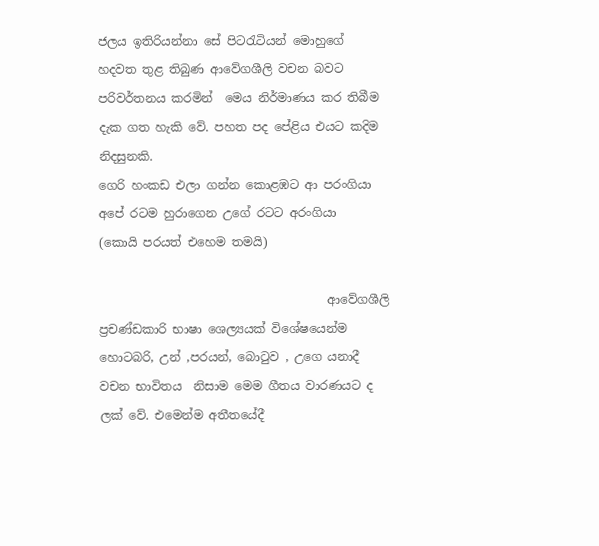ජලය ඉතිරියන්නා සේ පිටරැටියන් මොහුගේ හදවත තුළ තිබුණ ආවේගශීලි වචන බවට පරිවර්තනය කරමින්  මෙය නිර්මාණය කර තිබීම දැක ගත හැකි වේ. පහත පද පේළිය එයට කදිම නිදසුනකි.
ගෙරි හංකඩ එලා ගන්න කොළඹට ආ පරංගියා
අපේ රටම හුරාගෙන උගේ රටට අරංගියා
(කොයි පරයත් එහෙම තමයි)

                                      ආවේගශීලි ප්‍රචණ්ඩකාරි භාෂා ශෙල්‍යයක් විශේෂයෙන්ම හොටබරි, උන් ,පරයන්, බොටුව , උගෙ යනාදී වචන භාවිතය  නිසාම මෙම ගීතය වාරණයට ද ලක් වේ. එමෙන්ම අතීතයේදී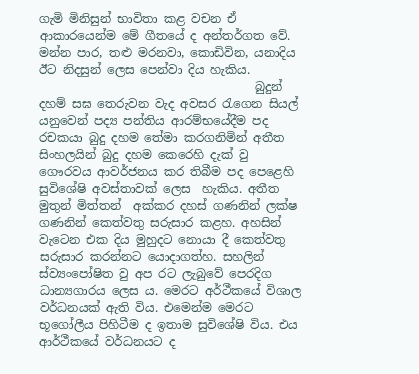ගැමි මිනිසුන් භාවිතා කළ වචන ඒ ආකාරයෙන්ම මේ ගීතයේ ද අන්තර්ගත වේ. මන්න පාර, තළු මරනවා, කොඩිවින, යනාදිය ඊට නිදසුන් ලෙස පෙන්වා දිය හැකිය.
                                    බුදුන් දහම් සඝ තෙරුවන වැද අවසර රැගෙන සියල් යනුවෙන් පද්‍ය පන්තිය ආරම්භයේදීම පද රචකයා බුදු දහම තේමා කරගනිමින් අතීත සිංහලයින් බුදු දහම කෙරෙහි දැක් වු ගෞරවය ආවර්ජනය කර තිබීම පද පෙළෙහි සුවිශේෂි අවස්තාවක් ලෙස  හැකිය. අතීත මුතුන් මිත්තන්  අක්කර දහස් ගණනින් ලක්ෂ ගණනින් කෙත්වතු සරුසාර කළහ. අහසින් වැටෙන එක දිය මුහුදට නොයා දී කෙත්වතු සරුසාර කරන්නට යොදාගත්හ. සහලින් ස්ව්‍යංපෝෂිත වු අප රට ලැබුවේ පෙරදිග ධාන්‍යගාරය ලෙස ය. මෙරට අර්ථීකයේ විශාල වර්ධනයක් ඇති විය. එමෙන්ම මෙරට භූගෝලීය පිහිටීම ද ඉතාම සුවිශේෂි විය. එය ආර්ථීකයේ වර්ධනයට ද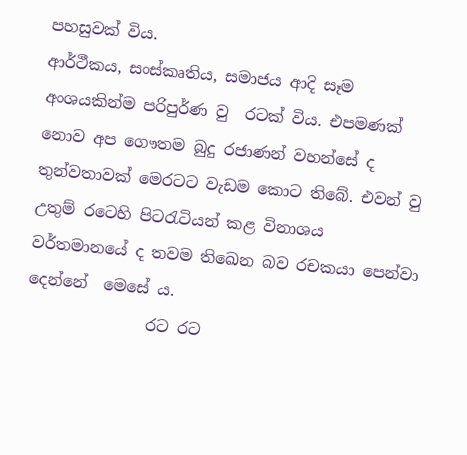පහසුවක් විය.
ආර්ථීකය, සංස්කෘතිය, සමාජය ආදි සෑම අංශයකින්ම පරිපුර්ණ වු  රටක් විය. එපමණක් නොව අප ගෞතම බුදු රජාණන් වහන්සේ ද තුන්වතාවක් මෙරටට වැඩම කොට තිබේ. එවන් වු උතුම් රටෙහි පිටරැටියන් කළ විනාශය වර්තමානයේ ද තවම තිඛෙන බව රචකයා පෙන්වා දෙන්නේ  මෙසේ ය.
               රට රට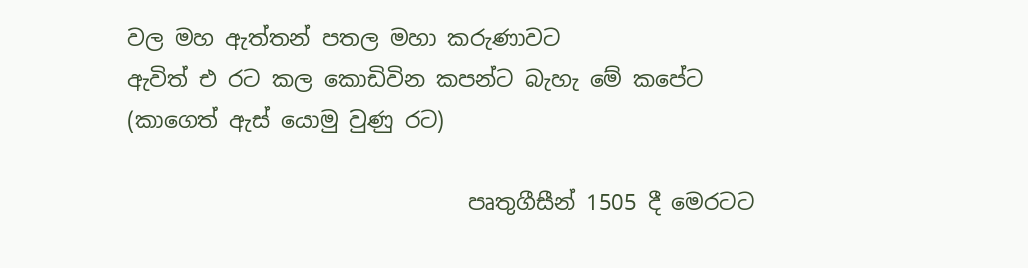වල මහ ඇත්තන් පතල මහා කරුණාවට
ඇවිත් එ රට කල කොඩිවින කපන්ට බැහැ මේ කපේට
(කාගෙත් ඇස් යොමු වුණු රට)

                               පෘතුගීසීන් 1505 දී මෙරටට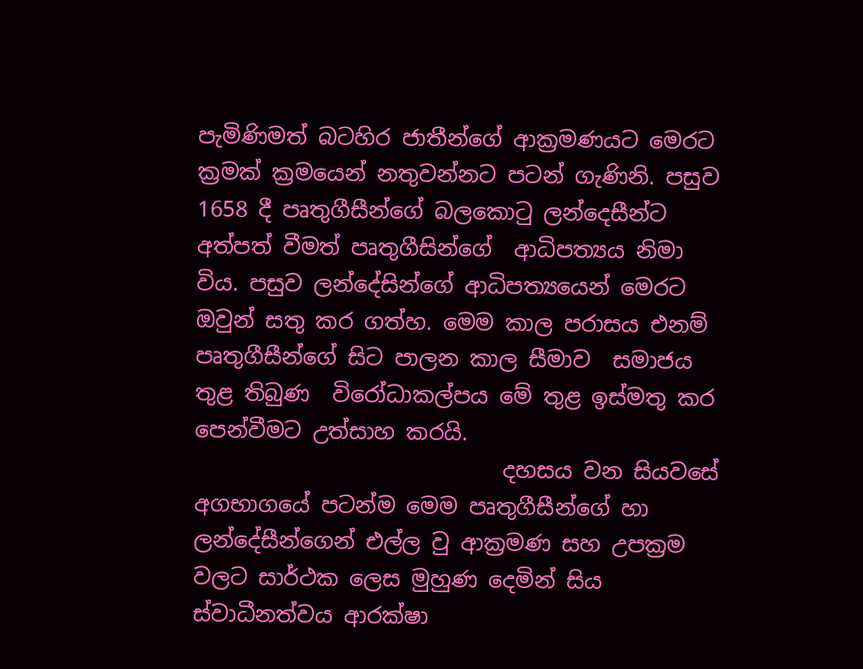පැමිණිමත් බටහිර ජාතීන්ගේ ආක්‍රමණයට මෙරට ක්‍රමක් ක්‍රමයෙන් නතුවන්නට පටන් ගැණිනි. පසුව 1658 දී පෘතුගීසීන්ගේ බලකොටු ලන්දෙසීන්ට  අත්පත් වීමත් පෘතුගීසින්ගේ  ආධිපත්‍යය නිමා විය. පසුව ලන්දේසින්ගේ ආධිපත්‍යයෙන් මෙරට ඔවුන් සතු කර ගත්හ. මෙම කාල පරාසය එනම් පෘතුගීසීන්ගේ සිට පාලන කාල සීමාව  සමාජය තුළ තිබුණ  විරෝධාකල්පය මේ තුළ ඉස්මතු කර පෙන්වීමට උත්සාහ කරයි.
                            දහසය වන සියවසේ අගභාගයේ පටන්ම මෙම පෘතුගීසීන්ගේ හා ලන්දේසීන්ගෙන් එල්ල වු ආක්‍රමණ සහ උපක්‍රම වලට සාර්ථක ලෙස මුහුණ දෙමින් සිය ස්වාධීනත්වය ආරක්ෂා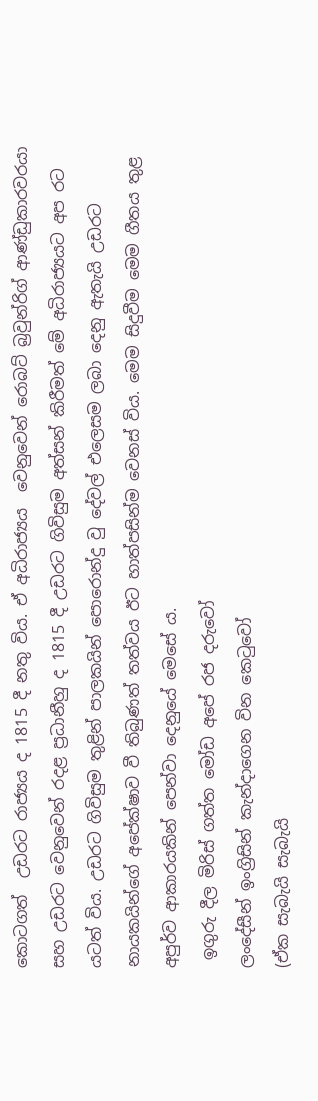කොටගත්  උඩරට රාජ්‍යය ද 1815 දී නතු විය. ඒ අධිරාජ්‍යය  වෙනුවෙන් රොබට් බ්‍රවුන්රිග් ආණ්ඩුකාරවරයා සහ උඩරට වෙනුවෙන් රදළ ප්‍රධානීහු ද 1815 දී උඩරට ගිවිසුම අත්සන් කිරීමත් මේ අධිරාජ්‍යයට අප රට යටත් විය. උඩරට ගිවිසුම තුළින් පාලකයින් පොරොන්දු වු දේවල් එලෙසම ලබා දෙනු ඇතැයි උඩරට නායකයින්ගේ අපේක්ෂාව වී තිබුණත් තත්වය ඊට හාත්පසින්ම වෙනස් විය. මෙම සිදුවීම මෙම ගීතය තුළ අපුර්ව ආකාරයකින් පෙන්වා දෙනුයේ මෙසේ ය.
 ඉගුරු දීල මිරිස් ගත්ත මෝඩ අපේ රජ දරුවෝ
ලංදේසීන් ඉංග්‍රිසින් කැන්දාගෙන වින කෙටුවෝ
(ඒක සැබැයි සැබැයි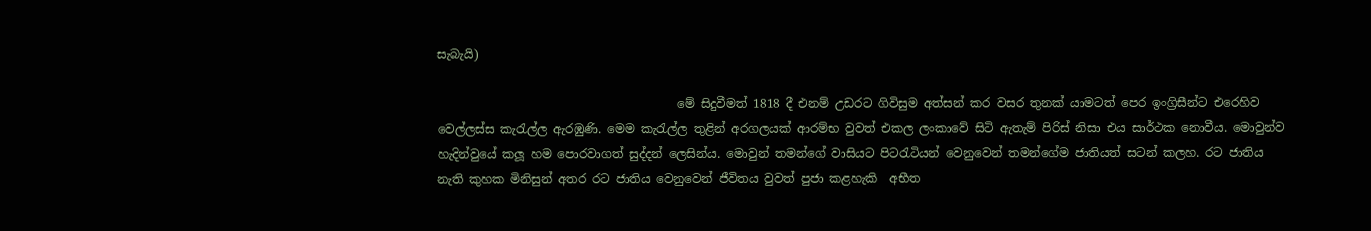සැබැයි)

                                        මේ සිදුවීමත් 1818 දී එනම් උඩරට ගිවිසුම අත්සන් කර වසර තුනක් යාමටත් පෙර ඉංග්‍රිසීන්ට එරෙහිව වෙල්ලස්ස කැරැල්ල ඇරඹුණි. මෙම කැරැල්ල තුළින් අරගලයක් ආරම්භ වුවත් එකල ලංකාවේ සිටි ඇතැම් පිරිස් නිසා එය සාර්ථක නොවීය. මොවුන්ව හැදින්වුයේ කලූ හම පොරවාගත් සුද්දන් ලෙසින්ය. මොවුන් තමන්ගේ වාසියට පිටරැටියන් වෙනුවෙන් තමන්ගේම ජාතියත් සටන් කලහ. රට ජාතිය නැති කුහක මිනිසුන් අතර රට ජාතිය වෙනුවෙන් ජීවිතය වුවත් පුජා කළහැකි  අභීත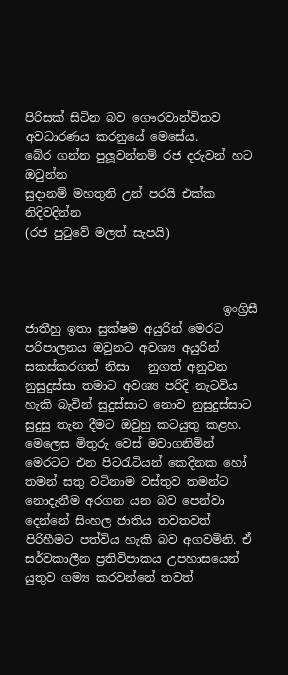පිරිසක් සිටින බව ගෞරවාන්විතව අවධාරණය කරනුයේ මෙසේය.
බේර ගන්න පුලූවන්නම් රජ දරුවන් හට ඔටුන්න
සුදානම් මහතුනි උන් පරයි එක්ක නිදිවදින්න
(රජ පුටුවේ මලත් සැපයි)



                                 ඉංග්‍රිසී ජාතීහු ඉතා සුක්ෂම අයුරින් මෙරට පරිපාලනය ඔවුනට අවශ්‍ය අයුරින් සකස්කරගත් නිසා   නුගත් අනුවන නුසුදුස්සා තමාට අවශ්‍ය පරිදි නැටවිය හැකි බැවින් සුදුස්සාට නොව නුසුදුස්සාට සුදුසු තැන දීමට ඔවුහු කටයුතු කළහ.  මෙලෙස මිතුරු වෙස් මවාගනිමින් මෙරටට එන පිටරැටියන් කෙදිනක හෝ තමන් සතු වටිනාම වස්තුව තමන්ට නොදැනීම අරගන යන බව පෙන්වා දෙන්නේ සිංහල ජාතිය තවතවත් පිරිහීමට පත්විය හැකි බව අගවමිනි. ඒ සර්වකාලීන ප්‍රතිවිපාකය උපහාසයෙන් යුතුව ගම්‍ය කරවන්නේ තවත්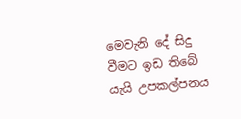මෙවැනි දේ සිදු වීමට ඉඩ තිබේ යැයි උපකල්පනය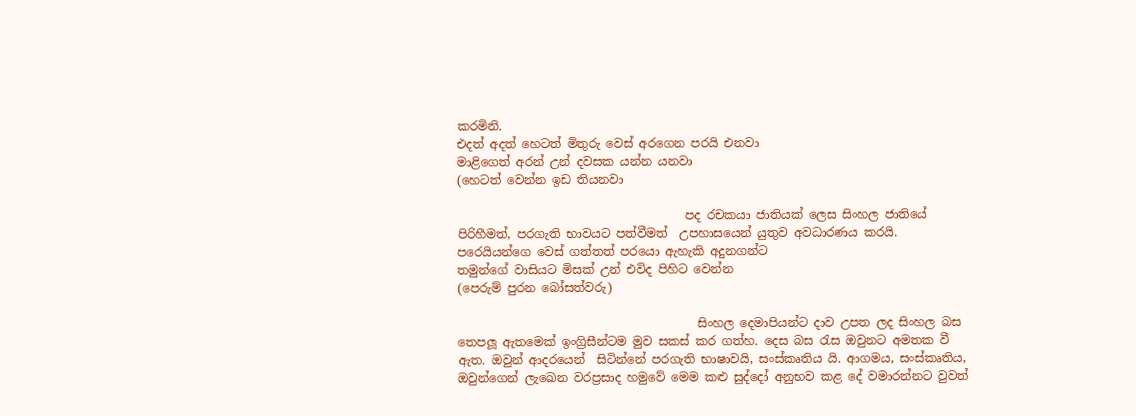කරමිනි.
එදත් අදත් හෙටත් මිතුරු වෙස් අරගෙන පරයි එනවා
මාළිගෙත් අරන් උන් දවසක යන්න යනවා
(හෙටත් වෙන්න ඉඩ තියනවා

                                      පද රචකයා ජාතියක් ලෙස සිංහල ජාතියේ පිරිහීමත්, පරගැති භාවයට පත්වීමත්  උපහාසයෙන් යුතුව අවධාරණය කරයි.
පරෙයියන්ගෙ වෙස් ගත්තත් පරයො ඇහැකි අදුනගන්ට
තමුන්ගේ වාසියට මිසක් උන් එවිද පිහිට වෙන්න
(පෙරුම් පුරන බෝසත්වරු)

                                        සිංහල දෙමාපියන්ට දාව උපත ලද සිංහල බස තෙපලූ ඇතමෙක් ඉංග්‍රිසීන්ටම මුව සකස් කර ගත්හ. දෙස බස රැස ඔවුනට අමතක වී ඇත. ඔවුන් ආදරයෙන්  සිටින්නේ පරගැති භාෂාවයි, සංස්කෘතිය යි. ආගමය, සංස්කෘතිය, ඔවුන්ගෙන් ලැඛෙන වරප්‍රසාද හමුවේ මෙම කළු සුද්දෝ අනුභව කළ දේ වමාරන්නට වුවත්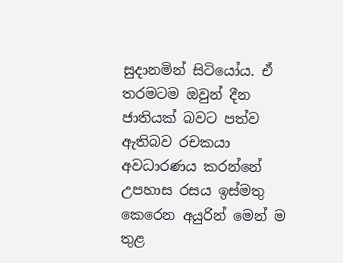සුදානමින් සිටියෝය. ඒ තරමටම ඔවුන් දීන ජාතියක් බවට පත්ව ඇතිබව රචකයා අවධාරණය කරන්නේ උපහාස රසය ඉස්මතු කෙරෙන අයුරින් මෙන් ම තුළ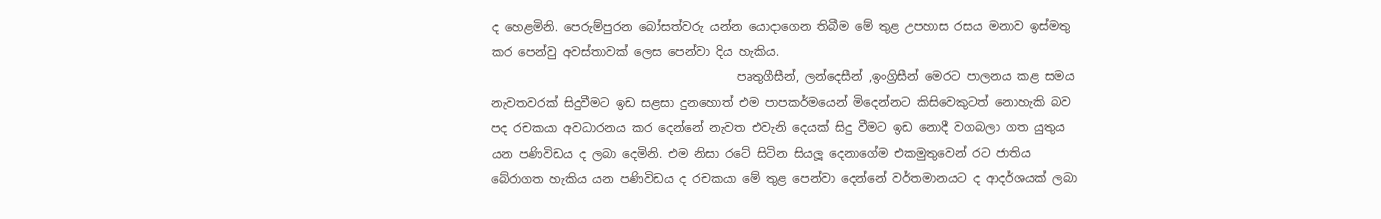ද හෙළමිනි. පෙරුම්පුරන බෝසත්වරු යන්න යොදාගෙන තිබීම මේ තුළ උපහාස රසය මනාව ඉස්මතු කර පෙන්වු අවස්තාවක් ලෙස පෙන්වා දිය හැකිය.
                                         පෘතුගීසීන්, ලන්දෙසීන් ,ඉංග්‍රිසීන් මෙරට පාලනය කළ සමය නැවතවරක් සිදුවීමට ඉඩ සළසා දුනහොත් එම පාපකර්මයෙන් මිදෙන්නට කිසිවෙකුටත් නොහැකි බව පද රචකයා අවධාරනය කර දෙන්නේ නැවත එවැනි දෙයක් සිදු වීමට ඉඩ නොදී වගබලා ගත යුතුය යන පණිවිඩය ද ලබා දෙමිනි. එම නිසා රටේ සිටින සියලූ දෙනාගේම එකමුතුවෙන් රට ජාතිය බේරාගත හැකිය යන පණිවිඩය ද රචකයා මේ තුළ පෙන්වා දෙන්නේ වර්තමානයට ද ආදර්ශයක් ලබා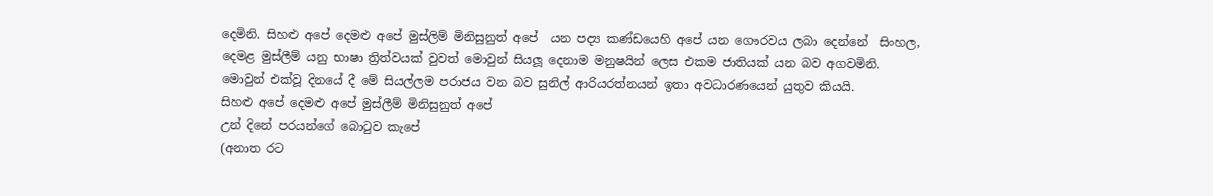දෙමිනි. සිහළු අපේ දෙමළු අපේ මුස්ලිම් මිනිසුනුත් අපේ  යන පද්‍ය කණ්ඩයෙහි අපේ යන ගෞරවය ලබා දෙන්නේ  සිංහල, දෙමළ මුස්ලීම් යනු භාෂා ත්‍රිත්වයක් වුවත් මොවුන් සියලූ දෙනාම මනුෂයින් ලෙස එකම ජාතියක් යන බව අගවමිනි. මොවුන් එක්වූ දිනයේ දී මේ සියල්ලම පරාජය වන බව සුනිල් ආරියරත්නයන් ඉතා අවධාරණයෙන් යුතුව කියයි.
සිහළු අපේ දෙමළු අපේ මුස්ලීම් මිනිසුනුත් අපේ
උන් දිනේ පරයන්ගේ බොටුව කැපේ
(අනාත රට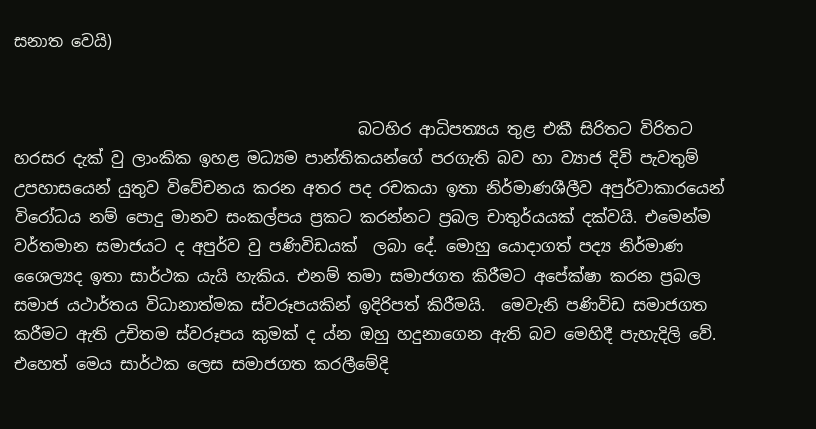සනාත වෙයි)


                                           බටහිර ආධිපත්‍යය තුළ එකී සිරිතට විරිතට හරසර දැක් වු ලාංකික ඉහළ මධ්‍යම පාන්තිකයන්ගේ පරගැති බව හා ව්‍යාජ දිවි පැවතුම් උපහාසයෙන් යුතුව විවේචනය කරන අතර පද රචකයා ඉතා නිර්මාණශීලීව අපුර්වාකාරයෙන්   විරෝධය නම් පොදු මානව සංකල්පය ප්‍රකට කරන්නට ප්‍රබල චාතුර්යයක් දක්වයි. එමෙන්ම වර්තමාන සමාජයට ද අපුර්ව වු පණිවිඩයක්  ලබා දේ. මොහු යොදාගත් පද්‍ය නිර්මාණ ශෛල්‍යද ඉතා සාර්ථක යැයි හැකිය. එනම් තමා සමාජගත කිරීමට අපේක්ෂා කරන ප්‍රබල සමාජ යථාර්තය විධානාත්මක ස්වරූපයකින් ඉදිරිපත් කිරීමයි.  මෙවැනි පණිවිඩ සමාජගත කරීමට ඇති උචිතම ස්වරූපය කුමක් ද ය්න ඔහු හදුනාගෙන ඇති බව මෙහිදී පැහැදිලි වේ. එහෙත් මෙය සාර්ථක ලෙස සමාජගත කරලීමේදි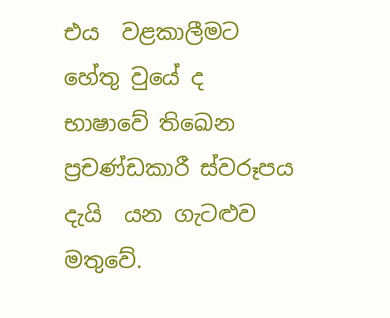එය  වළකාලීමට හේතු වුයේ ද භාෂාවේ තිඛෙන ප්‍රචණ්ඩකාරී ස්වරූපය දැයි  යන ගැටළුව මතුවේ.